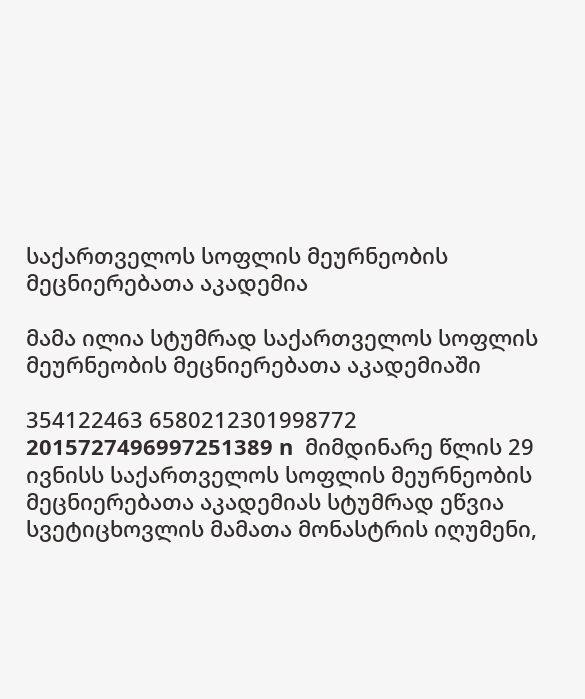საქართველოს სოფლის მეურნეობის მეცნიერებათა აკადემია

მამა ილია სტუმრად საქართველოს სოფლის მეურნეობის მეცნიერებათა აკადემიაში

354122463 6580212301998772 2015727496997251389 n  მიმდინარე წლის 29 ივნისს საქართველოს სოფლის მეურნეობის მეცნიერებათა აკადემიას სტუმრად ეწვია სვეტიცხოვლის მამათა მონასტრის იღუმენი,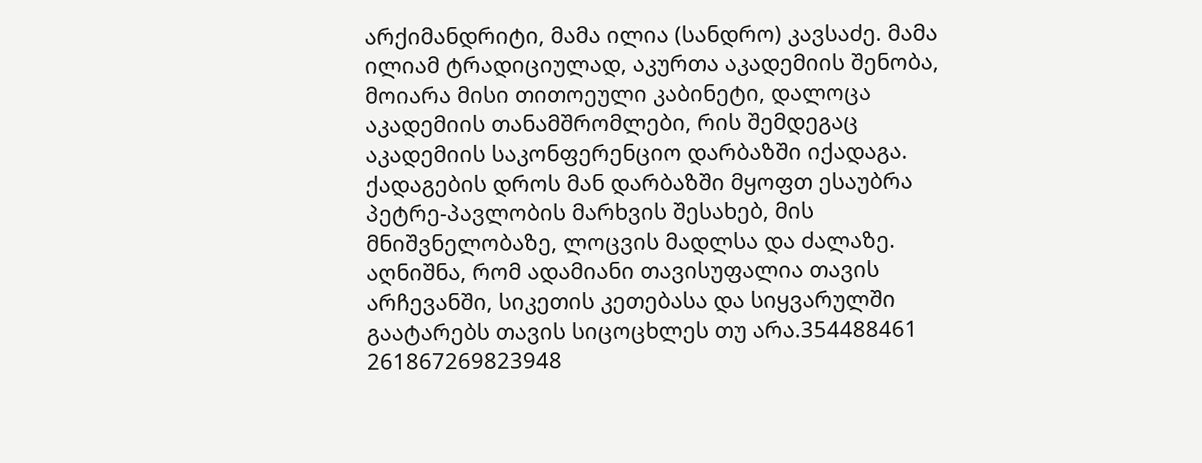არქიმანდრიტი, მამა ილია (სანდრო) კავსაძე. მამა ილიამ ტრადიციულად, აკურთა აკადემიის შენობა, მოიარა მისი თითოეული კაბინეტი, დალოცა აკადემიის თანამშრომლები, რის შემდეგაც აკადემიის საკონფერენციო დარბაზში იქადაგა. ქადაგების დროს მან დარბაზში მყოფთ ესაუბრა პეტრე-პავლობის მარხვის შესახებ, მის მნიშვნელობაზე, ლოცვის მადლსა და ძალაზე. აღნიშნა, რომ ადამიანი თავისუფალია თავის არჩევანში, სიკეთის კეთებასა და სიყვარულში გაატარებს თავის სიცოცხლეს თუ არა.354488461 261867269823948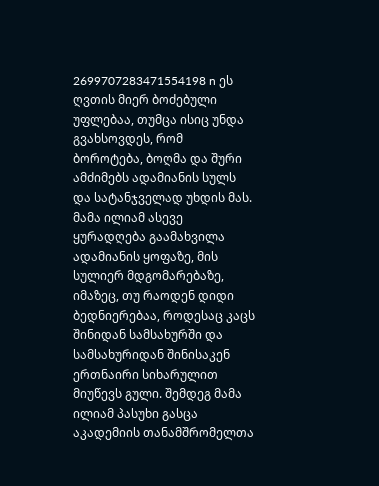2699707283471554198 n ეს ღვთის მიერ ბოძებული უფლებაა, თუმცა ისიც უნდა გვახსოვდეს, რომ ბოროტება, ბოღმა და შური ამძიმებს ადამიანის სულს და სატანჯველად უხდის მას. მამა ილიამ ასევე ყურადღება გაამახვილა ადამიანის ყოფაზე, მის სულიერ მდგომარებაზე, იმაზეც, თუ რაოდენ დიდი ბედნიერებაა, როდესაც კაცს შინიდან სამსახურში და სამსახურიდან შინისაკენ ერთნაირი სიხარულით მიუწევს გული. შემდეგ მამა ილიამ პასუხი გასცა აკადემიის თანამშრომელთა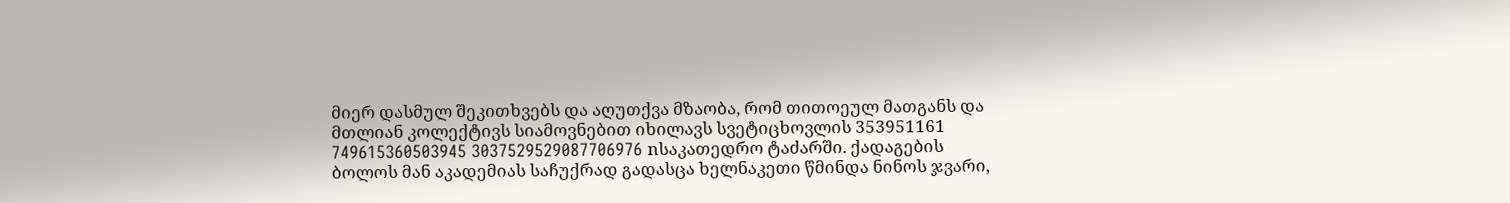მიერ დასმულ შეკითხვებს და აღუთქვა მზაობა, რომ თითოეულ მათგანს და მთლიან კოლექტივს სიამოვნებით იხილავს სვეტიცხოვლის 353951161 749615360503945 3037529529087706976 nსაკათედრო ტაძარში. ქადაგების ბოლოს მან აკადემიას საჩუქრად გადასცა ხელნაკეთი წმინდა ნინოს ჯვარი,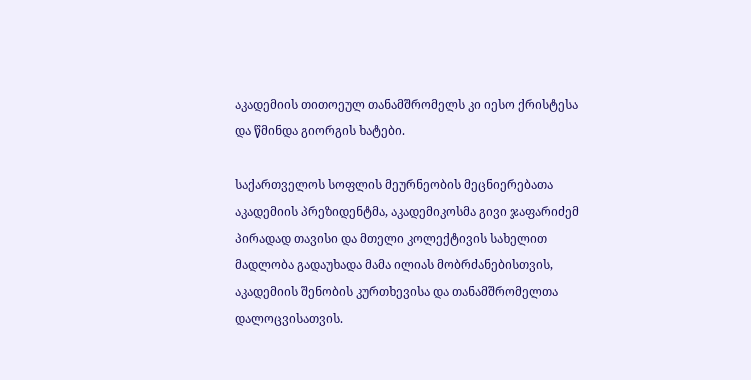აკადემიის თითოეულ თანამშრომელს კი იესო ქრისტესა და წმინდა გიორგის ხატები.

საქართველოს სოფლის მეურნეობის მეცნიერებათა აკადემიის პრეზიდენტმა, აკადემიკოსმა გივი ჯაფარიძემ პირადად თავისი და მთელი კოლექტივის სახელით მადლობა გადაუხადა მამა ილიას მობრძანებისთვის, აკადემიის შენობის კურთხევისა და თანამშრომელთა დალოცვისათვის.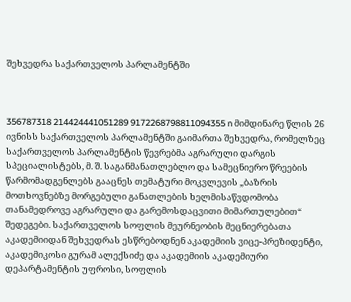შეხვედრა საქართველოს პარლამენტში



356787318 214424441051289 9172268798811094355 n მიმდინარე წლის 26 ივნისს საქართველოს პარლამენტში გაიმართა შეხვედრა, რომელზეც საქართველოს პარლამენტის წევრებმა აგრარული დარგის სპეციალისტებს, მ. შ. საგანმანათლებლო და სამეცნიერო წრეების წარმომადგენლებს გააცნეს თემატური მოკვლევის „ბაზრის მოთხოვნებზე მორგებული განათლების ხელმისაწვდომობა თანამედროვე აგრარული და გარემოსდაცვითი მიმართულებით“ შედეგები. საქართველოს სოფლის მეურნეობის მეცნიერებათა აკადემიიდან შეხვედრას ესწრებოდნენ აკადემიის ვიცე-პრეზიდენტი, აკადემიკოსი გურამ ალექსიძე და აკადემიის აკადემიური დეპარტამენტის უფროსი, სოფლის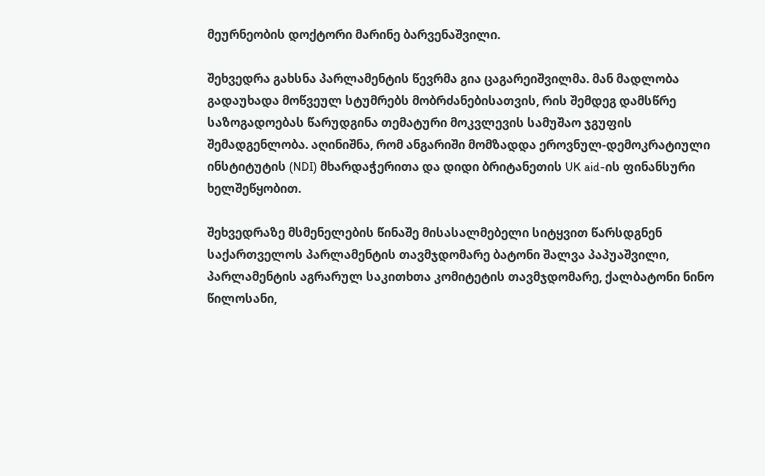მეურნეობის დოქტორი მარინე ბარვენაშვილი.

შეხვედრა გახსნა პარლამენტის წევრმა გია ცაგარეიშვილმა. მან მადლობა გადაუხადა მოწვეულ სტუმრებს მობრძანებისათვის, რის შემდეგ დამსწრე საზოგადოებას წარუდგინა თემატური მოკვლევის სამუშაო ჯგუფის შემადგენლობა. აღინიშნა, რომ ანგარიში მომზადდა ეროვნულ-დემოკრატიული ინსტიტუტის (NDI) მხარდაჭერითა და დიდი ბრიტანეთის UK aid-ის ფინანსური ხელშეწყობით.

შეხვედრაზე მსმენელების წინაშე მისასალმებელი სიტყვით წარსდგნენ საქართველოს პარლამენტის თავმჯდომარე ბატონი შალვა პაპუაშვილი, პარლამენტის აგრარულ საკითხთა კომიტეტის თავმჯდომარე, ქალბატონი ნინო წილოსანი,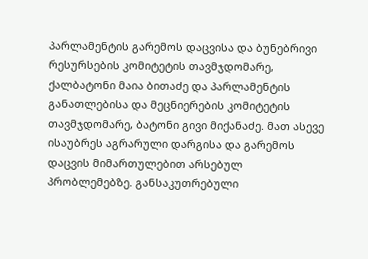პარლამენტის გარემოს დაცვისა და ბუნებრივი რესურსების კომიტეტის თავმჯდომარე, ქალბატონი მაია ბითაძე და პარლამენტის განათლებისა და მეცნიერების კომიტეტის თავმჯდომარე, ბატონი გივი მიქანაძე. მათ ასევე ისაუბრეს აგრარული დარგისა და გარემოს დაცვის მიმართულებით არსებულ პრობლემებზე. განსაკუთრებული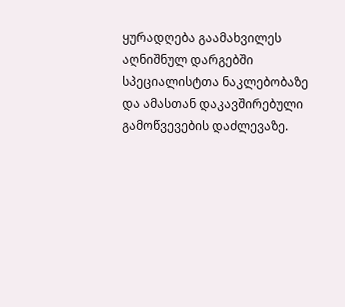ყურადღება გაამახვილეს აღნიშნულ დარგებში სპეციალისტთა ნაკლებობაზე და ამასთან დაკავშირებული გამოწვევების დაძლევაზე.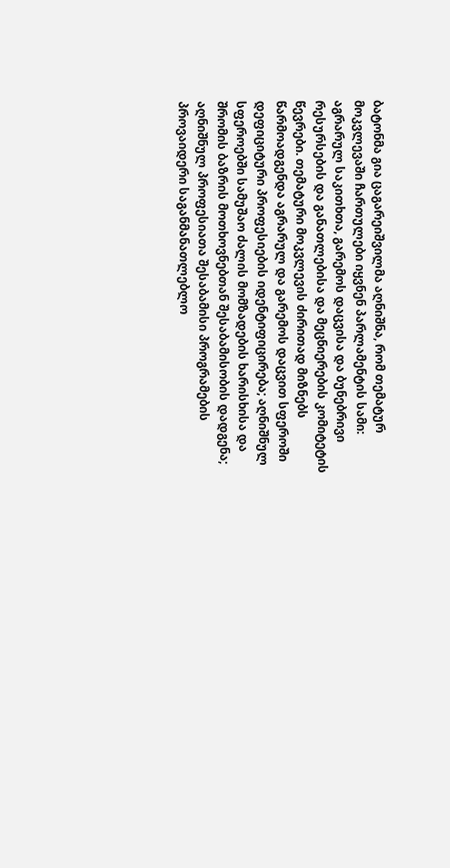ბატონმა გია ცაგარეიშვილმა აღნიშნა, რომ თემატურ მოკვლევაში ჩართულები იყვნენ პარლამენტის სამი: აგრარულ საკითხთა, გარემოს დაცვისა და ბუნებრივი რესურსების და განათლებისა და მეცნიერების კომიტეტის წევრები. თემატური მოკვლევის ძირითად მიზნებს წარმოადგენდა აგრარულ და გარემოს დაცვით სფეროში დეფიციტური პროფესიების იდენტიფიცირება; აღნიშნულ სფეროებში სამუშაო ძალის მომზადების ხარისხისა და შრომის ბაზრის მოთხოვნებთან შესაბამისობის დადგენა; აღნიშნულ პროფესიათა შესაბამისი პროგრამების პროვაიდერი საგანმანათლებლო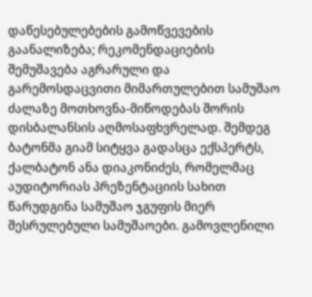დაწესებულებების გამოწვევების გაანალიზება; რეკომენდაციების შემუშავება აგრარული და გარემოსდაცვითი მიმართულებით სამუშაო ძალაზე მოთხოვნა-მიწოდებას შორის დისბალანსის აღმოსაფხვრელად. შემდეგ ბატონმა გიამ სიტყვა გადასცა ექსპერტს, ქალბატონ ანა დიაკონიძეს, რომელმაც აუდიტორიას პრეზენტაციის სახით წარუდგინა სამუშაო ჯგუფის მიერ შესრულებული სამუშაოები. გამოვლენილი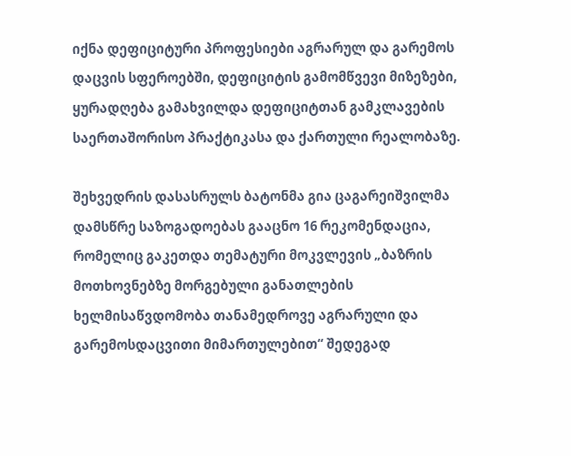იქნა დეფიციტური პროფესიები აგრარულ და გარემოს დაცვის სფეროებში, დეფიციტის გამომწვევი მიზეზები, ყურადღება გამახვილდა დეფიციტთან გამკლავების საერთაშორისო პრაქტიკასა და ქართული რეალობაზე.

შეხვედრის დასასრულს ბატონმა გია ცაგარეიშვილმა დამსწრე საზოგადოებას გააცნო 16 რეკომენდაცია, რომელიც გაკეთდა თემატური მოკვლევის „ბაზრის მოთხოვნებზე მორგებული განათლების ხელმისაწვდომობა თანამედროვე აგრარული და გარემოსდაცვითი მიმართულებით“ შედეგად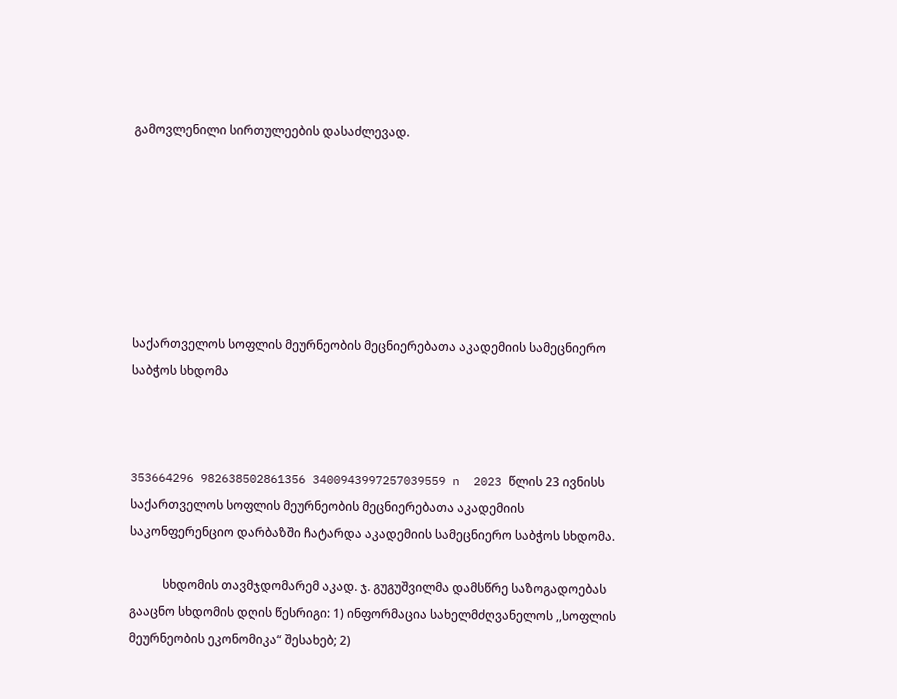გამოვლენილი სირთულეების დასაძლევად.







საქართველოს სოფლის მეურნეობის მეცნიერებათა აკადემიის სამეცნიერო საბჭოს სხდომა



353664296 982638502861356 3400943997257039559 n  2023 წლის 23 ივნისს საქართველოს სოფლის მეურნეობის მეცნიერებათა აკადემიის საკონფერენციო დარბაზში ჩატარდა აკადემიის სამეცნიერო საბჭოს სხდომა.

           სხდომის თავმჯდომარემ აკად. ჯ. გუგუშვილმა დამსწრე საზოგადოებას გააცნო სხდომის დღის წესრიგი: 1) ინფორმაცია სახელმძღვანელოს ,,სოფლის მეურნეობის ეკონომიკა“ შესახებ; 2)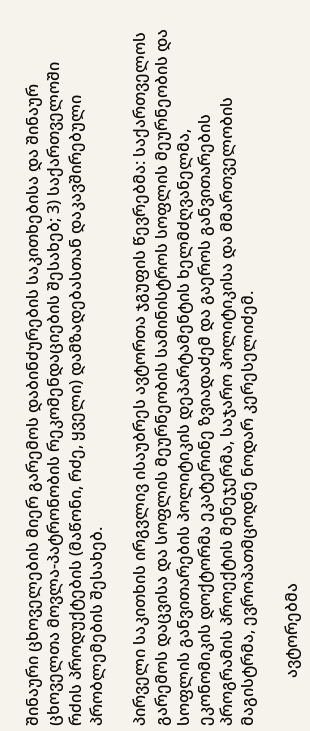შინაური ცხოველების მიერ გარემოს დაბინძურების საკითხებისა და შინაურ ცხოველთა მოვლა-პატრონობის რეკომენდაციების შესახებ; 3) საქართველოში რძის პროდუქტების (მაწონი, რძე, ყველი) დამზადებასთან დაკავშირებული პრობლემების შესახებ.

პირველი საკითხის ირგვლივ ისაუბრეს ავტორთა ჯგუფის წევრებმა: საქართველოს გარემოს დაცვისა და სოფლის მეურნეობის სამინისტროს სოფლის მეურნეობის და სოფლის განვითარების პოლიტიკის დეპარტამენტის ხელმძღვანელმა, ეკონომიკის დოქტორმა ეკატერინე ზვიადაძემ და გაეროს განვითარების პროგრამის პროექტის მენეჯერმა, საჯარო პოლიტიკისა და მმართველობის მაგისტრმა, ევროპათმცოდნე ნოდარ კერესელიძემ.

            ავტორებმა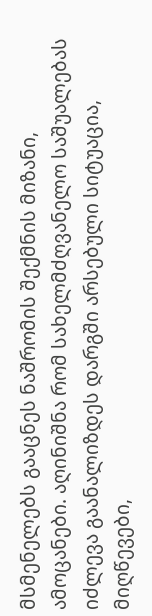მსმენელებს გააცნეს ნაშრომის შექმნის მიზანი, ამოცანები. აღინიშნა რომ სახელმძღვანელო საშუალებას იძლევა გაანალიზდეს დარგში არსებული სიტუაცია, მიღწევები,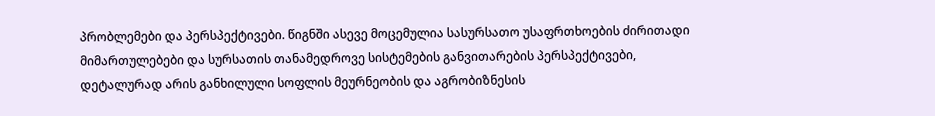პრობლემები და პერსპექტივები. წიგნში ასევე მოცემულია სასურსათო უსაფრთხოების ძირითადი მიმართულებები და სურსათის თანამედროვე სისტემების განვითარების პერსპექტივები, დეტალურად არის განხილული სოფლის მეურნეობის და აგრობიზნესის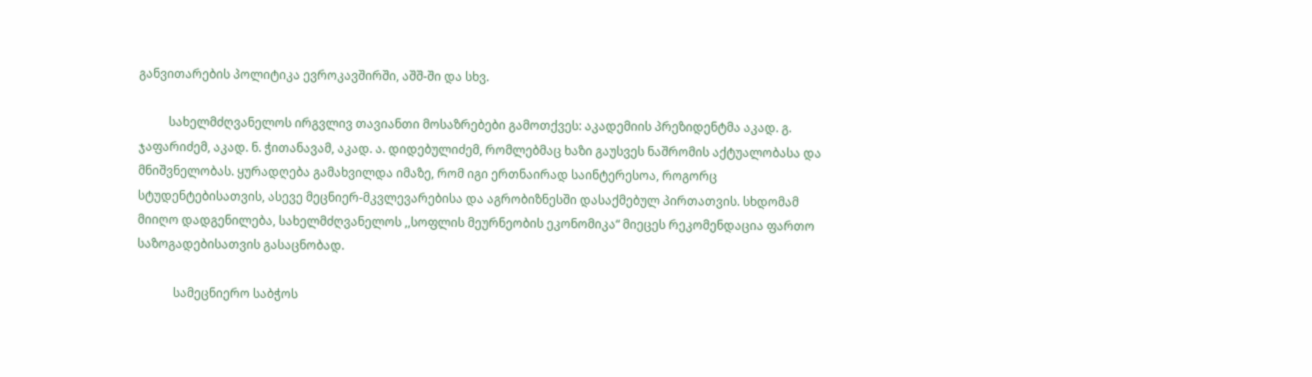განვითარების პოლიტიკა ევროკავშირში, აშშ-ში და სხვ.

          სახელმძღვანელოს ირგვლივ თავიანთი მოსაზრებები გამოთქვეს: აკადემიის პრეზიდენტმა აკად. გ. ჯაფარიძემ, აკად. ნ. ჭითანავამ, აკად. ა. დიდებულიძემ, რომლებმაც ხაზი გაუსვეს ნაშრომის აქტუალობასა და მნიშვნელობას. ყურადღება გამახვილდა იმაზე, რომ იგი ერთნაირად საინტერესოა, როგორც სტუდენტებისათვის, ასევე მეცნიერ-მკვლევარებისა და აგრობიზნესში დასაქმებულ პირთათვის. სხდომამ მიიღო დადგენილება, სახელმძღვანელოს ,,სოფლის მეურნეობის ეკონომიკა“ მიეცეს რეკომენდაცია ფართო საზოგადებისათვის გასაცნობად.

            სამეცნიერო საბჭოს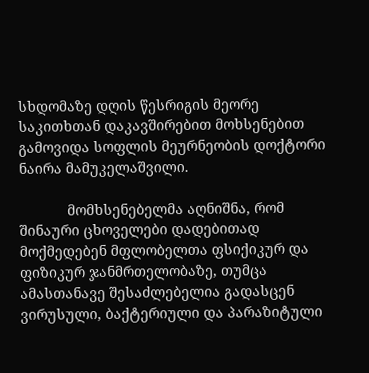სხდომაზე დღის წესრიგის მეორე საკითხთან დაკავშირებით მოხსენებით გამოვიდა სოფლის მეურნეობის დოქტორი ნაირა მამუკელაშვილი.

            მომხსენებელმა აღნიშნა, რომ შინაური ცხოველები დადებითად მოქმედებენ მფლობელთა ფსიქიკურ და ფიზიკურ ჯანმრთელობაზე, თუმცა ამასთანავე შესაძლებელია გადასცენ ვირუსული, ბაქტერიული და პარაზიტული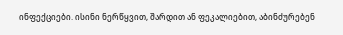ინფექციები. ისინი ნერწყვით, შარდით ან ფეკალიებით, აბინძურებენ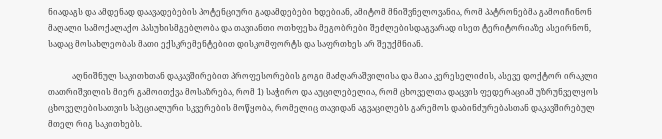ნიადაგს და ამდენად დაავადებების პოტენციური გადამდებები ხდებიან, ამიტომ მნიშვნელოვანია, რომ პატრონებმა გამოიჩინონ მაღალი სამოქალაქო პასუხისმგებლობა და თავიანთი ოთხფეხა მეგობრები შეძლებისდაგვარად ისეთ ტერიტორიაზე ასეირნონ, სადაც მოსახლეობას მათი ექსკრემენტებით დისკომფორტს და საფრთხეს არ შეუქმნიან.

            აღნიშნულ საკითხთან დაკავშირებით პროფესორების გოგი მაძღარაშვილისა და მაია კერესელიძის, ასევე დოქტორ ირაკლი თათრიშვილის მიერ გამოითქვა მოსაზრება, რომ 1) საჭირო და აუცილებელია, რომ ცხოველთა დაცვის ფედერაციამ უზრუნველყოს ცხოველებისათვის სპეციალური სკვერების მოწყობა, რომელიც თავიდან აგვაცილებს გარემოს დაბინძურებასთან დაკავშირებულ მთელ რიგ საკითხებს.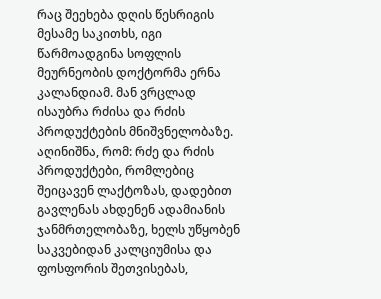რაც შეეხება დღის წესრიგის მესამე საკითხს, იგი წარმოადგინა სოფლის მეურნეობის დოქტორმა ერნა კალანდიამ. მან ვრცლად ისაუბრა რძისა და რძის პროდუქტების მნიშვნელობაზე. აღინიშნა, რომ: რძე და რძის პროდუქტები, რომლებიც შეიცავენ ლაქტოზას, დადებით გავლენას ახდენენ ადამიანის ჯანმრთელობაზე, ხელს უწყობენ საკვებიდან კალციუმისა და ფოსფორის შეთვისებას,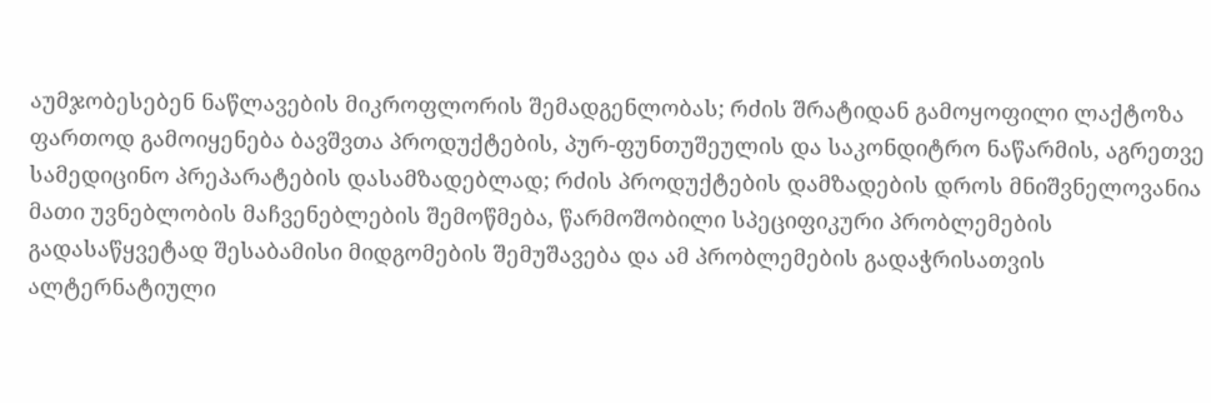აუმჯობესებენ ნაწლავების მიკროფლორის შემადგენლობას; რძის შრატიდან გამოყოფილი ლაქტოზა ფართოდ გამოიყენება ბავშვთა პროდუქტების, პურ-ფუნთუშეულის და საკონდიტრო ნაწარმის, აგრეთვე სამედიცინო პრეპარატების დასამზადებლად; რძის პროდუქტების დამზადების დროს მნიშვნელოვანია მათი უვნებლობის მაჩვენებლების შემოწმება, წარმოშობილი სპეციფიკური პრობლემების გადასაწყვეტად შესაბამისი მიდგომების შემუშავება და ამ პრობლემების გადაჭრისათვის ალტერნატიული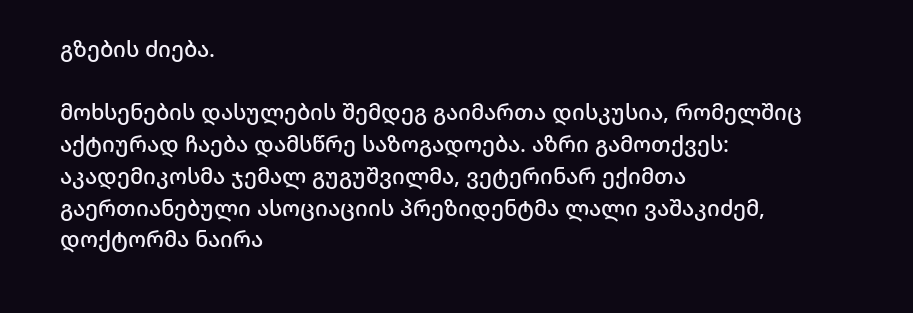გზების ძიება.

მოხსენების დასულების შემდეგ გაიმართა დისკუსია, რომელშიც აქტიურად ჩაება დამსწრე საზოგადოება. აზრი გამოთქვეს: აკადემიკოსმა ჯემალ გუგუშვილმა, ვეტერინარ ექიმთა გაერთიანებული ასოციაციის პრეზიდენტმა ლალი ვაშაკიძემ, დოქტორმა ნაირა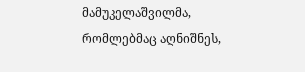მამუკელაშვილმა, რომლებმაც აღნიშნეს,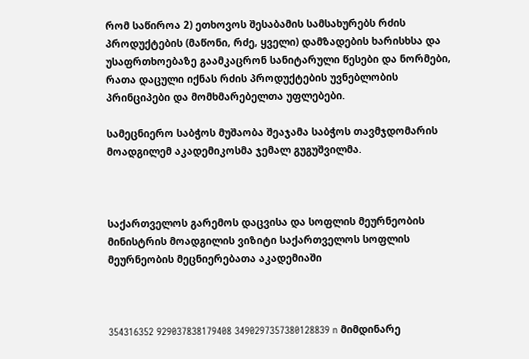რომ საწიროა 2) ეთხოვოს შესაბამის სამსახურებს რძის პროდუქტების (მაწონი, რძე, ყველი) დამზადების ხარისხსა და უსაფრთხოებაზე გაამკაცრონ სანიტარული წესები და ნორმები, რათა დაცული იქნას რძის პროდუქტების უვნებლობის პრინციპები და მომხმარებელთა უფლებები.

სამეცნიერო საბჭოს მუშაობა შეაჯამა საბჭოს თავმჯდომარის მოადგილემ აკადემიკოსმა ჯემალ გუგუშვილმა.



საქართველოს გარემოს დაცვისა და სოფლის მეურნეობის მინისტრის მოადგილის ვიზიტი საქართველოს სოფლის მეურნეობის მეცნიერებათა აკადემიაში



354316352 929037838179408 3490297357380128839 n მიმდინარე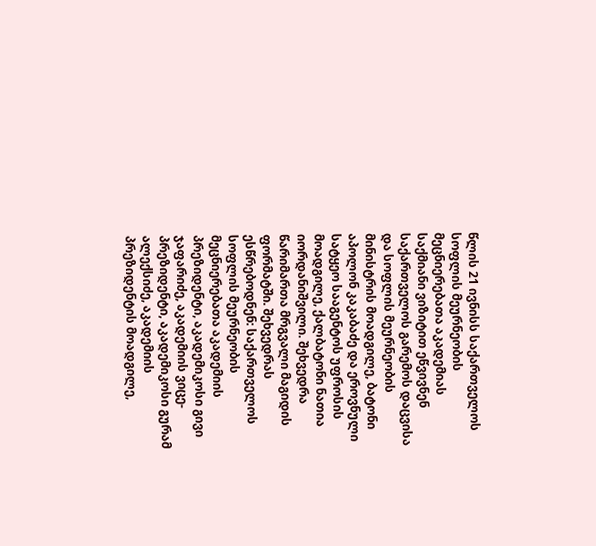წლის 21 ივნისს საქართველოს სოფლის მეურნეობის მეცნიერებათა აკადემიას საქმიანი ვიზიტით ეწვივნენ საქართველოს გარემოს დაცვისა და სოფლის მეურნეობის მინისტრის მოადგილე, ბატონი აპოლონ კაკაბაძე და ეროვნული სატყეო სააგენტოს უფროსის მოადგილე, ქალბატონი ნათია იორდანიშვილი. შეხვედრა წარიმართა მრგვალი მაგიდის ფორმატში. შეხვედრას ესწრებოდნენ: საქართველოს სოფლის მეურნეობის მეცნიერებათა აკადემიის პრეზიდენტი, აკადემიკოსი გივი ჯაფარიძე, აკადემიის ვიცე-პრეზიდენტი, აკადემიკოსი გურამ ალექსიძე, აკადემიის პრეზიდენტის მოადგილე,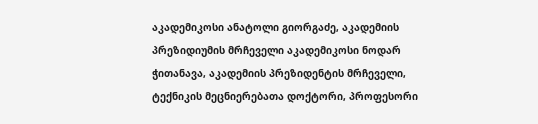აკადემიკოსი ანატოლი გიორგაძე, აკადემიის პრეზიდიუმის მრჩეველი აკადემიკოსი ნოდარ ჭითანავა, აკადემიის პრეზიდენტის მრჩეველი, ტექნიკის მეცნიერებათა დოქტორი, პროფესორი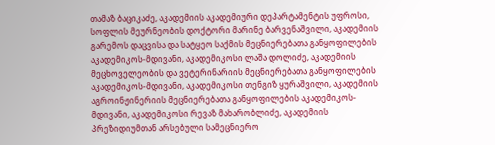თამაზ ბაციკაძე, აკადემიის აკადემიური დეპარტამენტის უფროსი, სოფლის მეურნეობის დოქტორი მარინე ბარვენაშვილი, აკადემიის გარემოს დაცვისა და სატყეო საქმის მეცნიერებათა განყოფილების აკადემიკოს-მდივანი, აკადემიკოსი ლაშა დოლიძე, აკადემიის მეცხოველეობის და ვეტერინარიის მეცნიერებათა განყოფილების აკადემიკოს-მდივანი, აკადემიკოსი თენგიზ ყურაშვილი, აკადემიის აგროინჟინერიის მეცნიერებათა განყოფილების აკადემიკოს-მდივანი, აკადემიკოსი რევაზ მახარობლიძე, აკადემიის პრეზიდიუმთან არსებული სამეცნიერო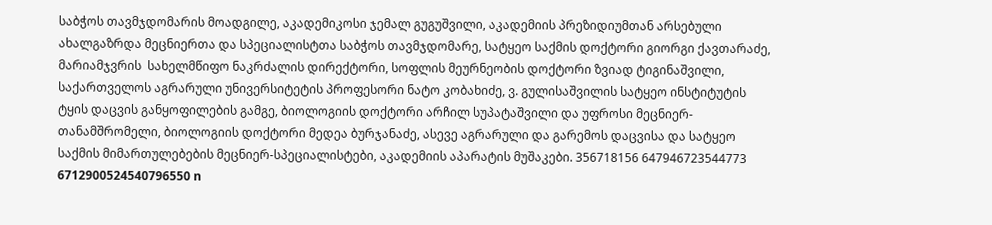საბჭოს თავმჯდომარის მოადგილე, აკადემიკოსი ჯემალ გუგუშვილი, აკადემიის პრეზიდიუმთან არსებული ახალგაზრდა მეცნიერთა და სპეციალისტთა საბჭოს თავმჯდომარე, სატყეო საქმის დოქტორი გიორგი ქავთარაძე, მარიამჯვრის  სახელმწიფო ნაკრძალის დირექტორი, სოფლის მეურნეობის დოქტორი ზვიად ტიგინაშვილი, საქართველოს აგრარული უნივერსიტეტის პროფესორი ნატო კობახიძე, ვ. გულისაშვილის სატყეო ინსტიტუტის ტყის დაცვის განყოფილების გამგე, ბიოლოგიის დოქტორი არჩილ სუპატაშვილი და უფროსი მეცნიერ-თანამშრომელი, ბიოლოგიის დოქტორი მედეა ბურჯანაძე, ასევე აგრარული და გარემოს დაცვისა და სატყეო საქმის მიმართულებების მეცნიერ-სპეციალისტები, აკადემიის აპარატის მუშაკები. 356718156 647946723544773 6712900524540796550 n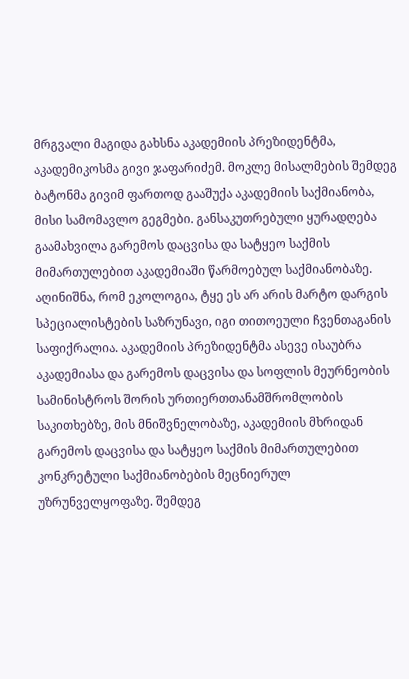მრგვალი მაგიდა გახსნა აკადემიის პრეზიდენტმა, აკადემიკოსმა გივი ჯაფარიძემ. მოკლე მისალმების შემდეგ ბატონმა გივიმ ფართოდ გააშუქა აკადემიის საქმიანობა, მისი სამომავლო გეგმები. განსაკუთრებული ყურადღება გაამახვილა გარემოს დაცვისა და სატყეო საქმის მიმართულებით აკადემიაში წარმოებულ საქმიანობაზე. აღინიშნა, რომ ეკოლოგია, ტყე ეს არ არის მარტო დარგის სპეციალისტების საზრუნავი, იგი თითოეული ჩვენთაგანის საფიქრალია. აკადემიის პრეზიდენტმა ასევე ისაუბრა აკადემიასა და გარემოს დაცვისა და სოფლის მეურნეობის სამინისტროს შორის ურთიერთთანამშრომლობის საკითხებზე, მის მნიშვნელობაზე, აკადემიის მხრიდან გარემოს დაცვისა და სატყეო საქმის მიმართულებით კონკრეტული საქმიანობების მეცნიერულ უზრუნველყოფაზე. შემდეგ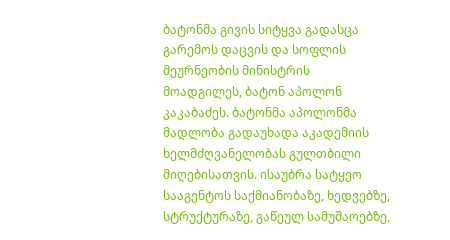ბატონმა გივის სიტყვა გადასცა გარემოს დაცვის და სოფლის მეურნეობის მინისტრის მოადგილეს, ბატონ აპოლონ კაკაბაძეს. ბატონმა აპოლონმა მადლობა გადაუხადა აკადემიის ხელმძღვანელობას გულთბილი მიღებისათვის. ისაუბრა სატყეო სააგენტოს საქმიანობაზე, ხედვებზე, სტრუქტურაზე, გაწეულ სამუშაოებზე,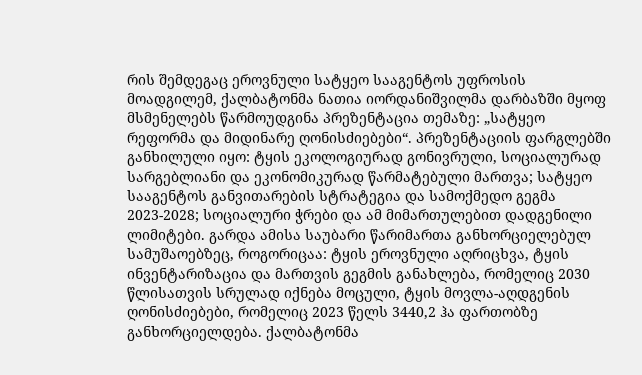რის შემდეგაც ეროვნული სატყეო სააგენტოს უფროსის მოადგილემ, ქალბატონმა ნათია იორდანიშვილმა დარბაზში მყოფ მსმენელებს წარმოუდგინა პრეზენტაცია თემაზე: „სატყეო რეფორმა და მიდინარე ღონისძიებები“. პრეზენტაციის ფარგლებში განხილული იყო: ტყის ეკოლოგიურად გონივრული, სოციალურად სარგებლიანი და ეკონომიკურად წარმატებული მართვა; სატყეო სააგენტოს განვითარების სტრატეგია და სამოქმედო გეგმა 2023-2028; სოციალური ჭრები და ამ მიმართულებით დადგენილი ლიმიტები. გარდა ამისა საუბარი წარიმართა განხორციელებულ სამუშაოებზეც, როგორიცაა: ტყის ეროვნული აღრიცხვა, ტყის ინვენტარიზაცია და მართვის გეგმის განახლება, რომელიც 2030 წლისათვის სრულად იქნება მოცული, ტყის მოვლა-აღდგენის ღონისძიებები, რომელიც 2023 წელს 3440,2 ჰა ფართობზე განხორციელდება. ქალბატონმა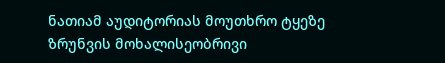ნათიამ აუდიტორიას მოუთხრო ტყეზე ზრუნვის მოხალისეობრივი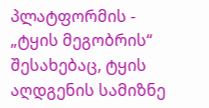პლატფორმის - „ტყის მეგობრის“ შესახებაც, ტყის აღდგენის სამიზნე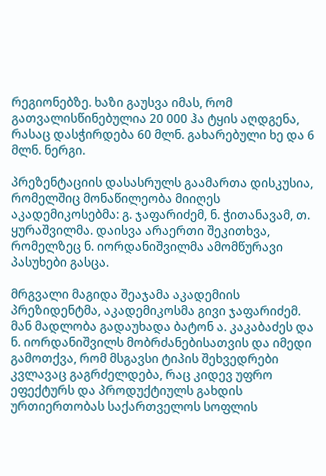რეგიონებზე. ხაზი გაუსვა იმას, რომ გათვალისწინებულია 20 000 ჰა ტყის აღდგენა, რასაც დასჭირდება 60 მლნ. გახარებული ხე და 6 მლნ. ნერგი.

პრეზენტაციის დასასრულს გაამართა დისკუსია, რომელშიც მონაწილეობა მიიღეს აკადემიკოსებმა: გ. ჯაფარიძემ, ნ. ჭითანავამ, თ. ყურაშვილმა. დაისვა არაერთი შეკითხვა, რომელზეც ნ. იორდანიშვილმა ამომწურავი პასუხები გასცა.

მრგვალი მაგიდა შეაჯამა აკადემიის პრეზიდენტმა, აკადემიკოსმა გივი ჯაფარიძემ. მან მადლობა გადაუხადა ბატონ ა. კაკაბაძეს და ნ. იორდანიშვილს მობრძანებისათვის და იმედი გამოთქვა, რომ მსგავსი ტიპის შეხვედრები კვლავაც გაგრძელდება, რაც კიდევ უფრო ეფექტურს და პროდუქტიულს გახდის ურთიერთობას საქართველოს სოფლის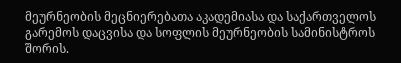მეურნეობის მეცნიერებათა აკადემიასა და საქართველოს გარემოს დაცვისა და სოფლის მეურნეობის სამინისტროს შორის.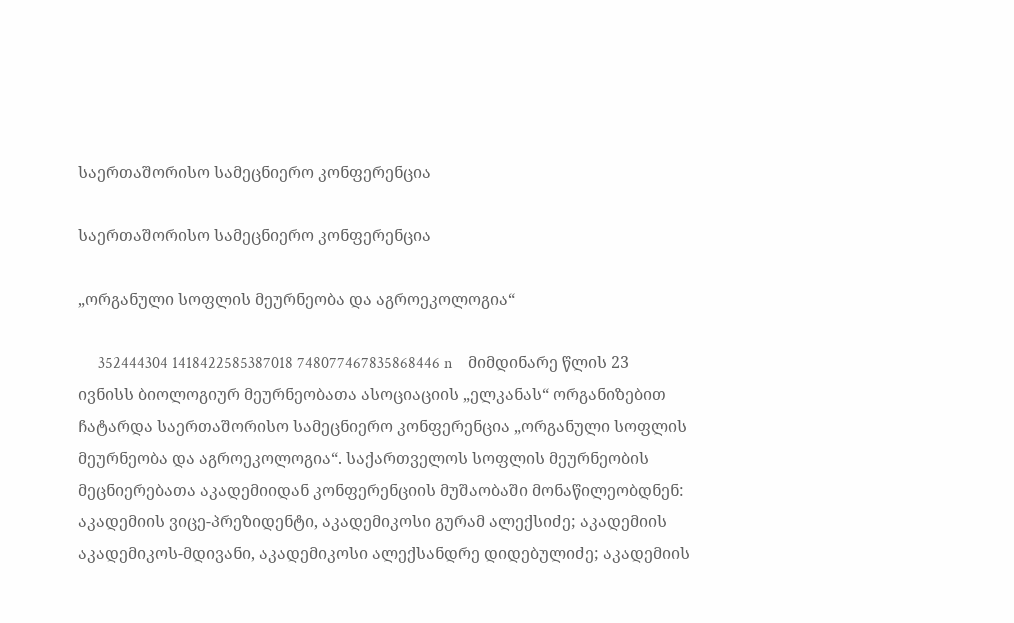საერთაშორისო სამეცნიერო კონფერენცია

საერთაშორისო სამეცნიერო კონფერენცია

„ორგანული სოფლის მეურნეობა და აგროეკოლოგია“

     352444304 1418422585387018 748077467835868446 n    მიმდინარე წლის 23 ივნისს ბიოლოგიურ მეურნეობათა ასოციაციის „ელკანას“ ორგანიზებით ჩატარდა საერთაშორისო სამეცნიერო კონფერენცია „ორგანული სოფლის მეურნეობა და აგროეკოლოგია“. საქართველოს სოფლის მეურნეობის მეცნიერებათა აკადემიიდან კონფერენციის მუშაობაში მონაწილეობდნენ: აკადემიის ვიცე-პრეზიდენტი, აკადემიკოსი გურამ ალექსიძე; აკადემიის აკადემიკოს-მდივანი, აკადემიკოსი ალექსანდრე დიდებულიძე; აკადემიის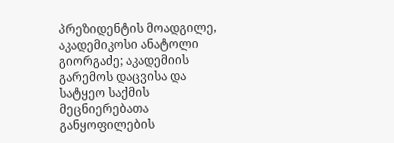პრეზიდენტის მოადგილე, აკადემიკოსი ანატოლი გიორგაძე; აკადემიის გარემოს დაცვისა და სატყეო საქმის მეცნიერებათა განყოფილების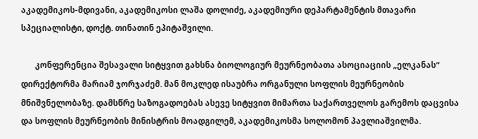აკადემიკოს-მდივანი, აკადემიკოსი ლაშა დოლიძე, აკადემიური დეპარტამენტის მთავარი სპეციალისტი, დოქტ. თინათინ ეპიტაშვილი.

       კონფერენცია შესავალი სიტყვით გახსნა ბიოლოგიურ მეურნეობათა ასოციაციის „ელკანას“ დირექტორმა მარიამ ჯორჯაძემ. მან მოკლედ ისაუბრა ორგანული სოფლის მეურნეობის მნიშვნელობაზე. დამსწრე საზოგადოებას ასევე სიტყვით მიმართა საქართველოს გარემოს დაცვისა და სოფლის მეურნეობის მინისტრის მოადგილემ, აკადემიკოსმა სოლომონ პავლიაშვილმა.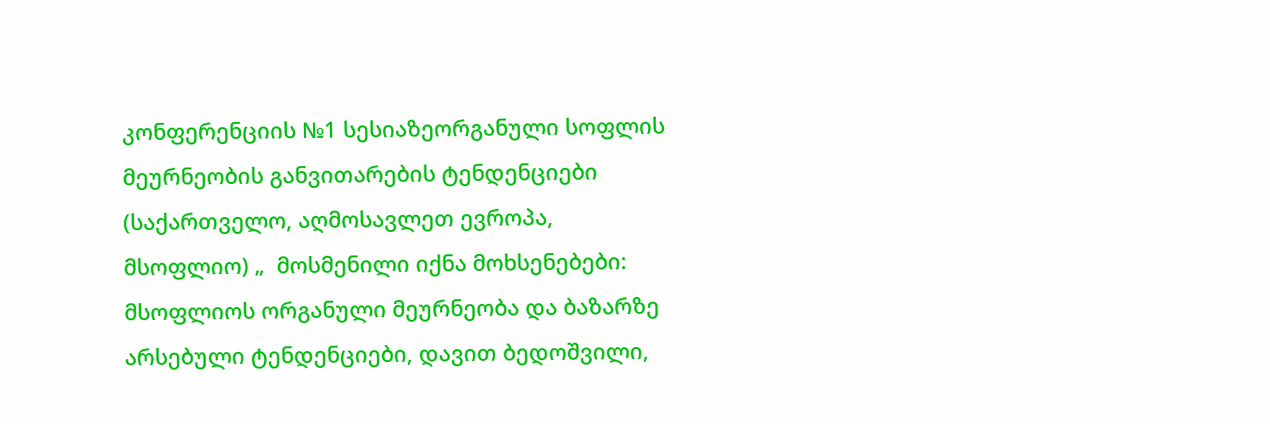კონფერენციის №1 სესიაზეორგანული სოფლის მეურნეობის განვითარების ტენდენციები (საქართველო, აღმოსავლეთ ევროპა, მსოფლიო) „  მოსმენილი იქნა მოხსენებები: მსოფლიოს ორგანული მეურნეობა და ბაზარზე არსებული ტენდენციები, დავით ბედოშვილი,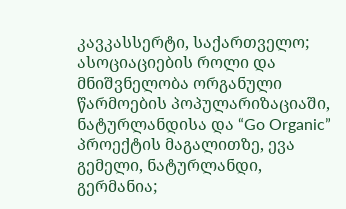კავკასსერტი, საქართველო; ასოციაციების როლი და მნიშვნელობა ორგანული წარმოების პოპულარიზაციაში, ნატურლანდისა და “Go Organic” პროექტის მაგალითზე, ევა გემელი, ნატურლანდი, გერმანია;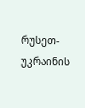რუსეთ-უკრაინის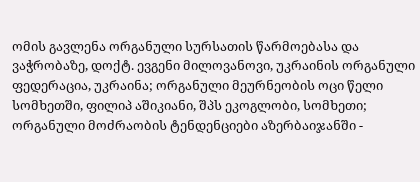ომის გავლენა ორგანული სურსათის წარმოებასა და ვაჭრობაზე, დოქტ. ევგენი მილოვანოვი, უკრაინის ორგანული ფედერაცია, უკრაინა; ორგანული მეურნეობის ოცი წელი სომხეთში, ფილიპ აშიკიანი, შპს ეკოგლობი, სომხეთი; ორგანული მოძრაობის ტენდენციები აზერბაიჯანში -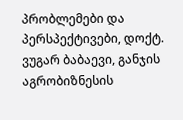პრობლემები და პერსპექტივები, დოქტ. ვუგარ ბაბაევი, განჯის აგრობიზნესის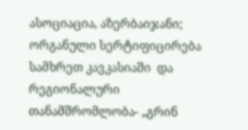ასოციაცია, აზერბაიჯანი; ორგანული სერტიფიცირება სამხრეთ კავკასიაში  და რეგიონალური თანამშრომლობა- „გრინ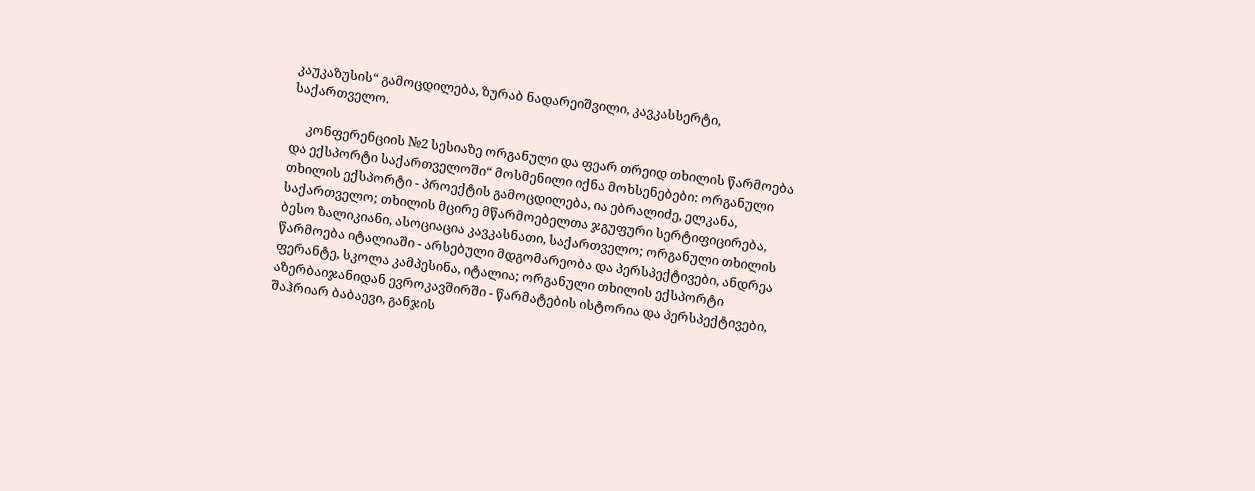კაუკაზუსის“ გამოცდილება, ზურაბ ნადარეიშვილი, კავკასსერტი, საქართველო.

     კონფერენციის №2 სესიაზე ორგანული და ფეარ თრეიდ თხილის წარმოება და ექსპორტი საქართველოში“ მოსმენილი იქნა მოხსენებები: ორგანული თხილის ექსპორტი - პროექტის გამოცდილება, ია ებრალიძე, ელკანა, საქართველო; თხილის მცირე მწარმოებელთა ჯგუფური სერტიფიცირება, ბესო ზალიკიანი, ასოციაცია კავკასნათი, საქართველო; ორგანული თხილის წარმოება იტალიაში - არსებული მდგომარეობა და პერსპექტივები, ანდრეა ფერანტე, სკოლა კამპესინა, იტალია; ორგანული თხილის ექსპორტი აზერბაიჯანიდან ევროკავშირში - წარმატების ისტორია და პერსპექტივები, შაჰრიარ ბაბაევი, განჯის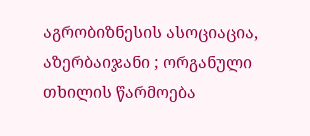აგრობიზნესის ასოციაცია, აზერბაიჯანი ; ორგანული თხილის წარმოება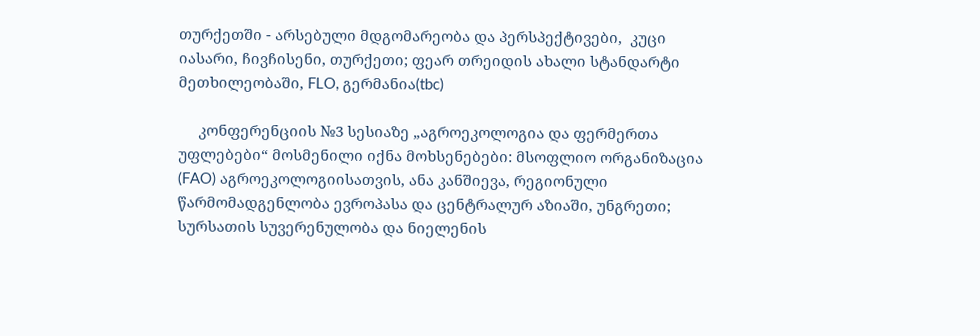თურქეთში - არსებული მდგომარეობა და პერსპექტივები,  კუცი იასარი, ჩივჩისენი, თურქეთი; ფეარ თრეიდის ახალი სტანდარტი მეთხილეობაში, FLO, გერმანია(tbc)

     კონფერენციის №3 სესიაზე „აგროეკოლოგია და ფერმერთა უფლებები“ მოსმენილი იქნა მოხსენებები: მსოფლიო ორგანიზაცია (FAO) აგროეკოლოგიისათვის, ანა კანშიევა, რეგიონული წარმომადგენლობა ევროპასა და ცენტრალურ აზიაში, უნგრეთი; სურსათის სუვერენულობა და ნიელენის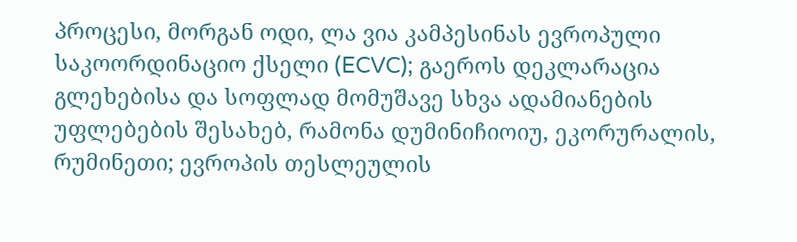პროცესი, მორგან ოდი, ლა ვია კამპესინას ევროპული საკოორდინაციო ქსელი (ECVC); გაეროს დეკლარაცია გლეხებისა და სოფლად მომუშავე სხვა ადამიანების უფლებების შესახებ, რამონა დუმინიჩიოიუ, ეკორურალის, რუმინეთი; ევროპის თესლეულის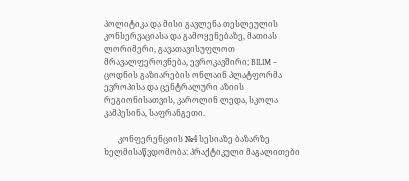პოლიტიკა და მისი გავლენა თესლეულის კონსერვაციასა და გამოყენებაზე, მათიას ლორიმერი, გავათავისუფლოთ მრავალფეროვნება, ევროკავშირი; BILIM – ცოდნის გაზიარების ონლაინ პლატფორმა ევროპისა და ცენტრალური აზიის რეგიონისათვის, კაროლინ ლედა, სკოლა კამპესინა, საფრანგეთი.

       კონფერენციის №4 სესიაზე ბაზარზე ხელმისაწვდომობა: პრაქტიკული მაგალითები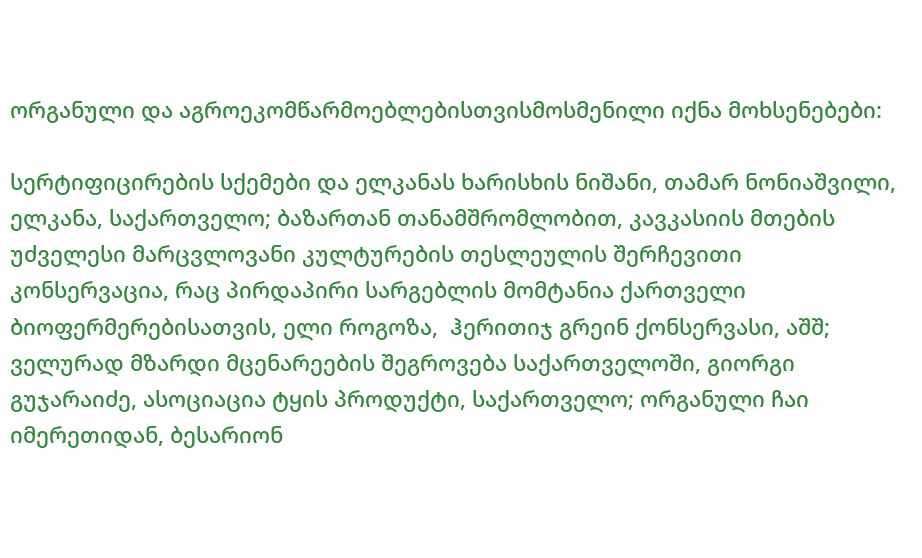ორგანული და აგროეკომწარმოებლებისთვისმოსმენილი იქნა მოხსენებები:

სერტიფიცირების სქემები და ელკანას ხარისხის ნიშანი, თამარ ნონიაშვილი, ელკანა, საქართველო; ბაზართან თანამშრომლობით, კავკასიის მთების უძველესი მარცვლოვანი კულტურების თესლეულის შერჩევითი კონსერვაცია, რაც პირდაპირი სარგებლის მომტანია ქართველი  ბიოფერმერებისათვის, ელი როგოზა,  ჰერითიჯ გრეინ ქონსერვასი, აშშ; ველურად მზარდი მცენარეების შეგროვება საქართველოში, გიორგი გუჯარაიძე, ასოციაცია ტყის პროდუქტი, საქართველო; ორგანული ჩაი იმერეთიდან, ბესარიონ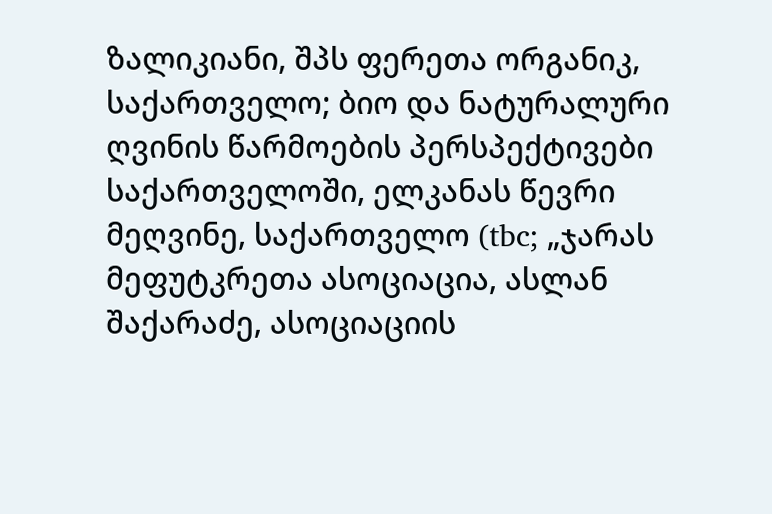ზალიკიანი, შპს ფერეთა ორგანიკ, საქართველო; ბიო და ნატურალური ღვინის წარმოების პერსპექტივები საქართველოში, ელკანას წევრი მეღვინე, საქართველო (tbc; „ჯარას მეფუტკრეთა ასოციაცია, ასლან შაქარაძე, ასოციაციის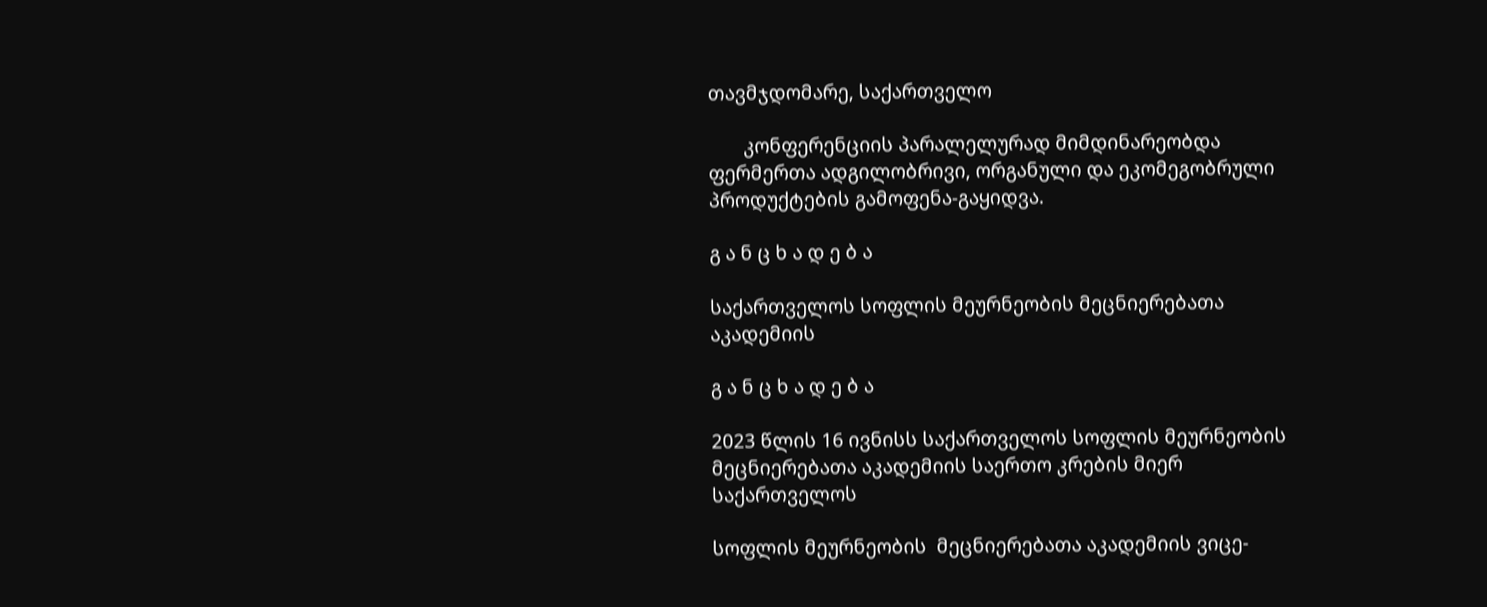თავმჯდომარე, საქართველო

       კონფერენციის პარალელურად მიმდინარეობდა ფერმერთა ადგილობრივი, ორგანული და ეკომეგობრული პროდუქტების გამოფენა-გაყიდვა.

გ ა ნ ც ხ ა დ ე ბ ა

საქართველოს სოფლის მეურნეობის მეცნიერებათა აკადემიის

გ ა ნ ც ხ ა დ ე ბ ა

2023 წლის 16 ივნისს საქართველოს სოფლის მეურნეობის მეცნიერებათა აკადემიის საერთო კრების მიერ საქართველოს

სოფლის მეურნეობის  მეცნიერებათა აკადემიის ვიცე-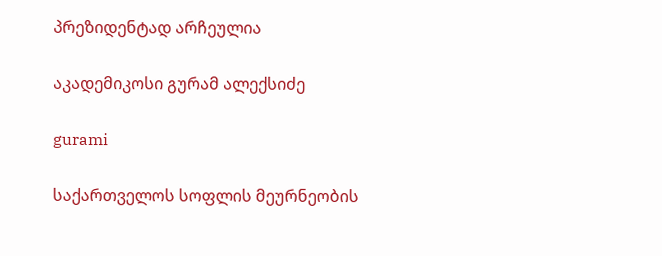პრეზიდენტად არჩეულია

აკადემიკოსი გურამ ალექსიძე

gurami

საქართველოს სოფლის მეურნეობის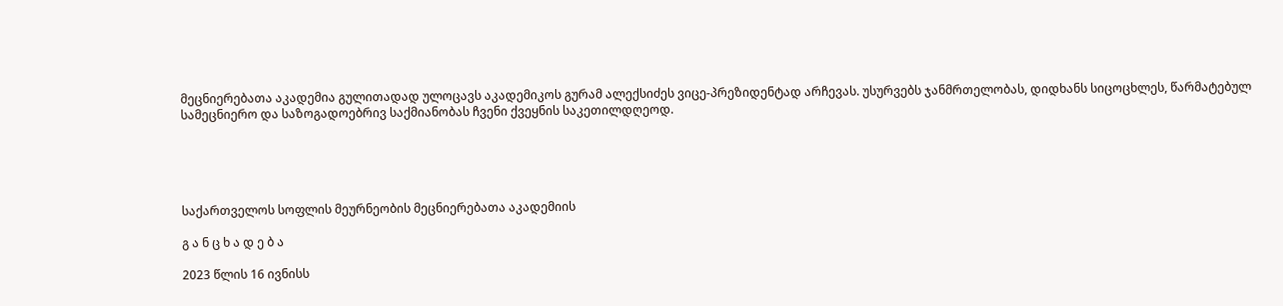მეცნიერებათა აკადემია გულითადად ულოცავს აკადემიკოს გურამ ალექსიძეს ვიცე-პრეზიდენტად არჩევას. უსურვებს ჯანმრთელობას, დიდხანს სიცოცხლეს, წარმატებულ სამეცნიერო და საზოგადოებრივ საქმიანობას ჩვენი ქვეყნის საკეთილდღეოდ.





საქართველოს სოფლის მეურნეობის მეცნიერებათა აკადემიის

გ ა ნ ც ხ ა დ ე ბ ა

2023 წლის 16 ივნისს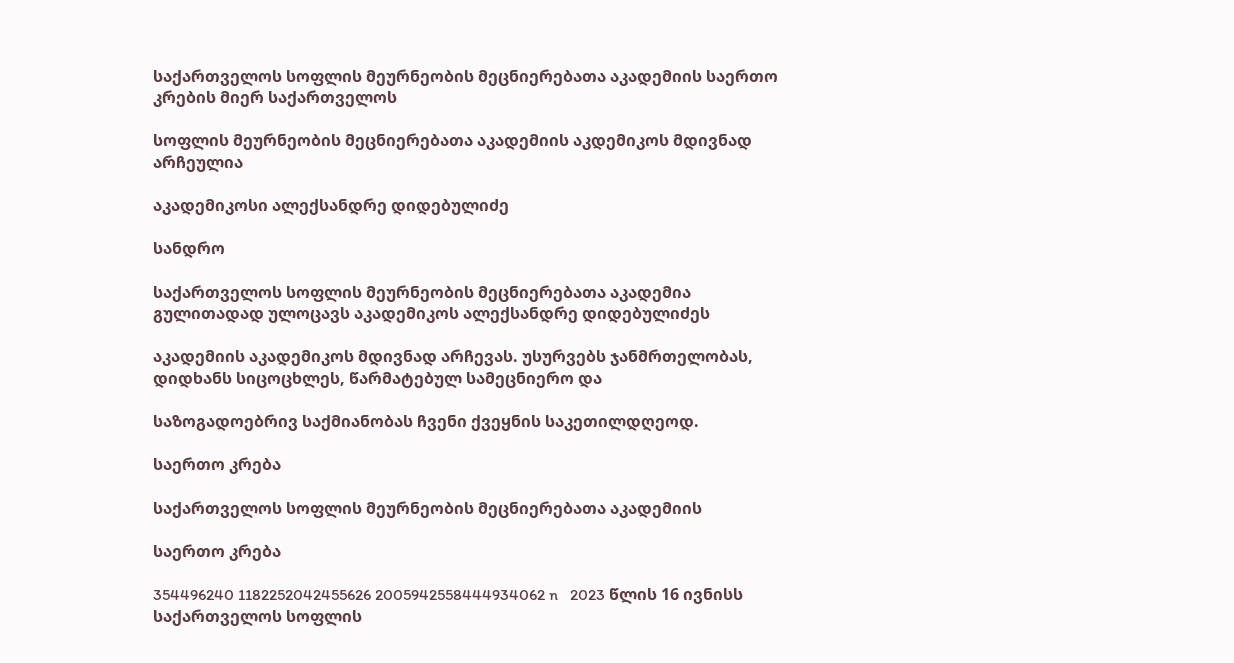საქართველოს სოფლის მეურნეობის მეცნიერებათა აკადემიის საერთო კრების მიერ საქართველოს

სოფლის მეურნეობის მეცნიერებათა აკადემიის აკდემიკოს მდივნად არჩეულია

აკადემიკოსი ალექსანდრე დიდებულიძე

სანდრო

საქართველოს სოფლის მეურნეობის მეცნიერებათა აკადემია გულითადად ულოცავს აკადემიკოს ალექსანდრე დიდებულიძეს

აკადემიის აკადემიკოს მდივნად არჩევას. უსურვებს ჯანმრთელობას, დიდხანს სიცოცხლეს, წარმატებულ სამეცნიერო და

საზოგადოებრივ საქმიანობას ჩვენი ქვეყნის საკეთილდღეოდ.

საერთო კრება

საქართველოს სოფლის მეურნეობის მეცნიერებათა აკადემიის

საერთო კრება

354496240 1182252042455626 2005942558444934062 n   2023 წლის 16 ივნისს საქართველოს სოფლის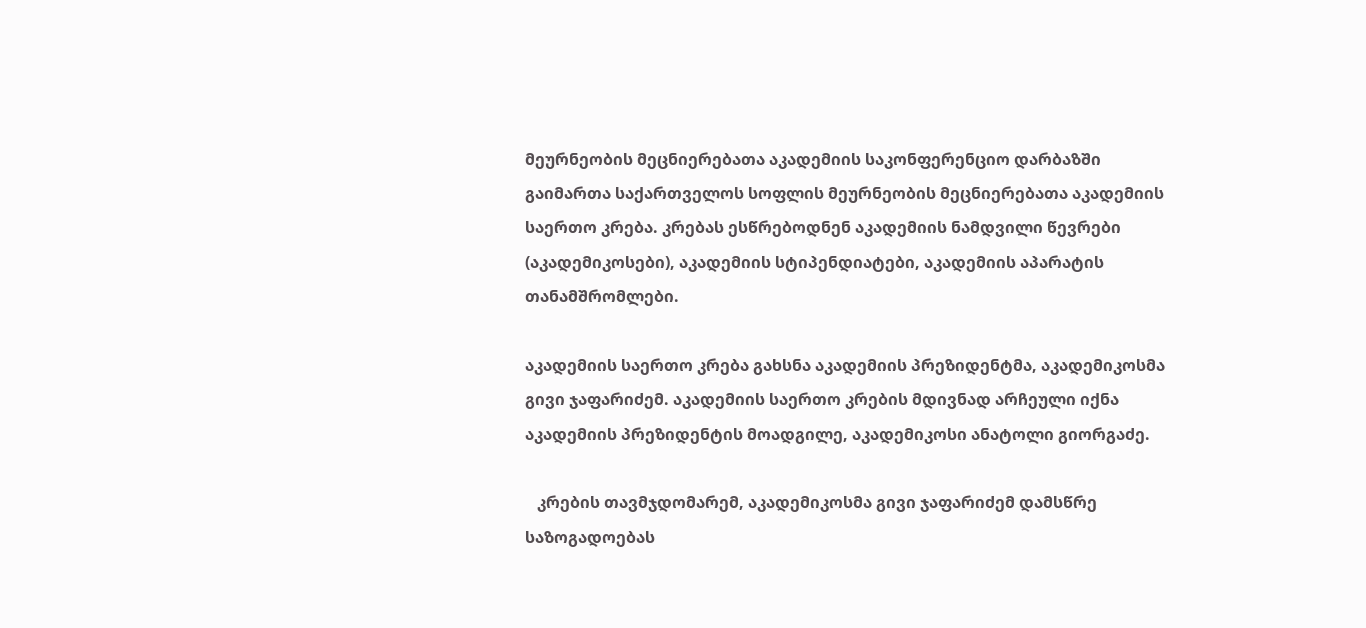მეურნეობის მეცნიერებათა აკადემიის საკონფერენციო დარბაზში გაიმართა საქართველოს სოფლის მეურნეობის მეცნიერებათა აკადემიის საერთო კრება. კრებას ესწრებოდნენ აკადემიის ნამდვილი წევრები (აკადემიკოსები), აკადემიის სტიპენდიატები, აკადემიის აპარატის თანამშრომლები.

აკადემიის საერთო კრება გახსნა აკადემიის პრეზიდენტმა, აკადემიკოსმა გივი ჯაფარიძემ. აკადემიის საერთო კრების მდივნად არჩეული იქნა აკადემიის პრეზიდენტის მოადგილე, აკადემიკოსი ანატოლი გიორგაძე.

   კრების თავმჯდომარემ, აკადემიკოსმა გივი ჯაფარიძემ დამსწრე საზოგადოებას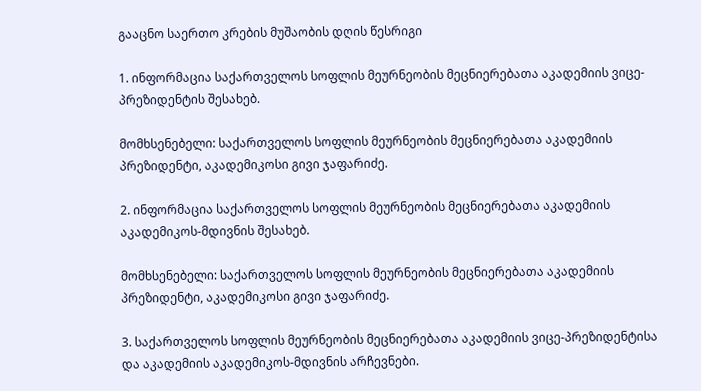გააცნო საერთო კრების მუშაობის დღის წესრიგი

1. ინფორმაცია საქართველოს სოფლის მეურნეობის მეცნიერებათა აკადემიის ვიცე-პრეზიდენტის შესახებ.

მომხსენებელი: საქართველოს სოფლის მეურნეობის მეცნიერებათა აკადემიის პრეზიდენტი, აკადემიკოსი გივი ჯაფარიძე.

2. ინფორმაცია საქართველოს სოფლის მეურნეობის მეცნიერებათა აკადემიის აკადემიკოს-მდივნის შესახებ.

მომხსენებელი: საქართველოს სოფლის მეურნეობის მეცნიერებათა აკადემიის პრეზიდენტი, აკადემიკოსი გივი ჯაფარიძე.

3. საქართველოს სოფლის მეურნეობის მეცნიერებათა აკადემიის ვიცე-პრეზიდენტისა და აკადემიის აკადემიკოს-მდივნის არჩევნები.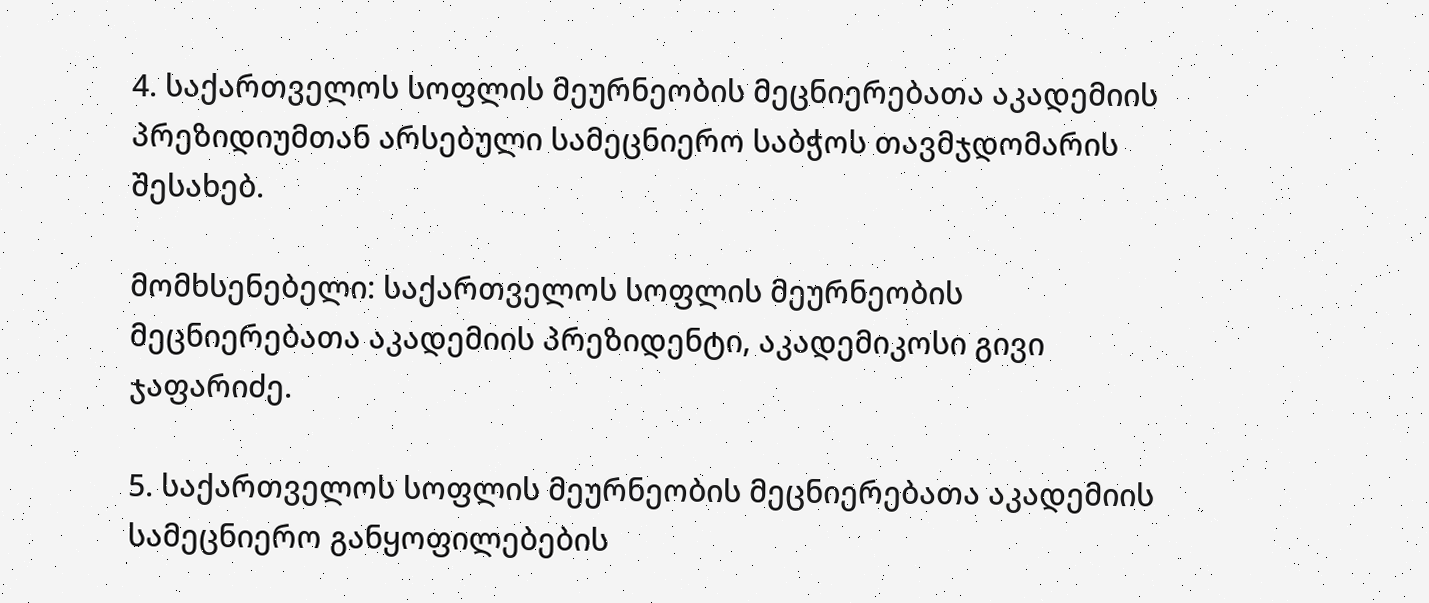4. საქართველოს სოფლის მეურნეობის მეცნიერებათა აკადემიის პრეზიდიუმთან არსებული სამეცნიერო საბჭოს თავმჯდომარის შესახებ.

მომხსენებელი: საქართველოს სოფლის მეურნეობის მეცნიერებათა აკადემიის პრეზიდენტი, აკადემიკოსი გივი ჯაფარიძე.

5. საქართველოს სოფლის მეურნეობის მეცნიერებათა აკადემიის სამეცნიერო განყოფილებების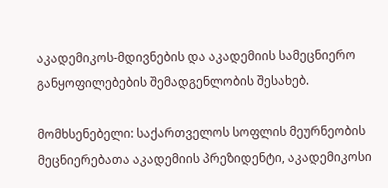აკადემიკოს-მდივნების და აკადემიის სამეცნიერო განყოფილებების შემადგენლობის შესახებ.

მომხსენებელი: საქართველოს სოფლის მეურნეობის მეცნიერებათა აკადემიის პრეზიდენტი, აკადემიკოსი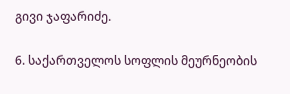გივი ჯაფარიძე.

6. საქართველოს სოფლის მეურნეობის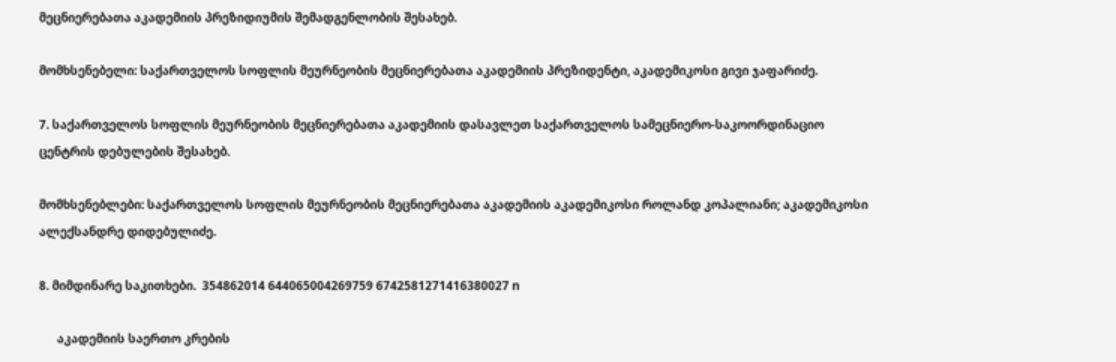მეცნიერებათა აკადემიის პრეზიდიუმის შემადგენლობის შესახებ.

მომხსენებელი: საქართველოს სოფლის მეურნეობის მეცნიერებათა აკადემიის პრეზიდენტი, აკადემიკოსი გივი ჯაფარიძე.

7. საქართველოს სოფლის მეურნეობის მეცნიერებათა აკადემიის დასავლეთ საქართველოს სამეცნიერო-საკოორდინაციო ცენტრის დებულების შესახებ.

მომხსენებლები: საქართველოს სოფლის მეურნეობის მეცნიერებათა აკადემიის აკადემიკოსი როლანდ კოპალიანი; აკადემიკოსი ალექსანდრე დიდებულიძე.

8. მიმდინარე საკითხები.  354862014 644065004269759 6742581271416380027 n

      აკადემიის საერთო კრების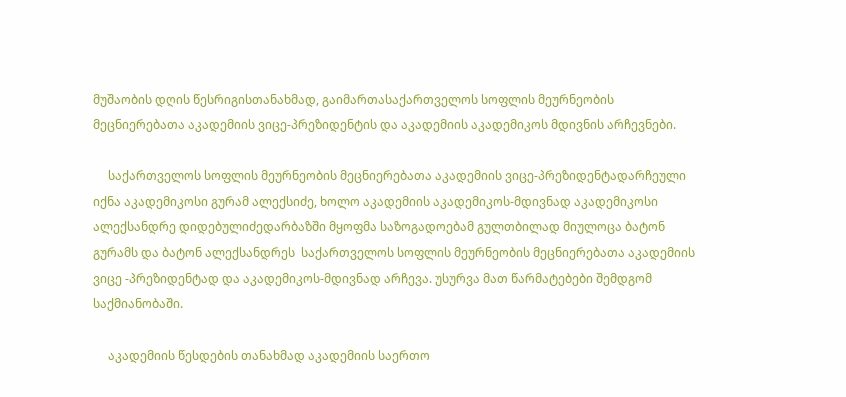მუშაობის დღის წესრიგისთანახმად, გაიმართასაქართველოს სოფლის მეურნეობის მეცნიერებათა აკადემიის ვიცე-პრეზიდენტის და აკადემიის აკადემიკოს მდივნის არჩევნები.

     საქართველოს სოფლის მეურნეობის მეცნიერებათა აკადემიის ვიცე-პრეზიდენტადარჩეული იქნა აკადემიკოსი გურამ ალექსიძე, ხოლო აკადემიის აკადემიკოს-მდივნად აკადემიკოსი ალექსანდრე დიდებულიძედარბაზში მყოფმა საზოგადოებამ გულთბილად მიულოცა ბატონ გურამს და ბატონ ალექსანდრეს  საქართველოს სოფლის მეურნეობის მეცნიერებათა აკადემიის ვიცე -პრეზიდენტად და აკადემიკოს-მდივნად არჩევა. უსურვა მათ წარმატებები შემდგომ საქმიანობაში.

     აკადემიის წესდების თანახმად აკადემიის საერთო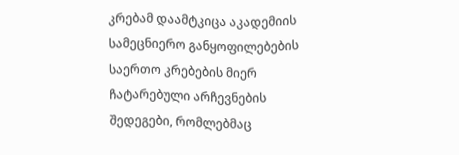კრებამ დაამტკიცა აკადემიის სამეცნიერო განყოფილებების საერთო კრებების მიერ ჩატარებული არჩევნების შედეგები, რომლებმაც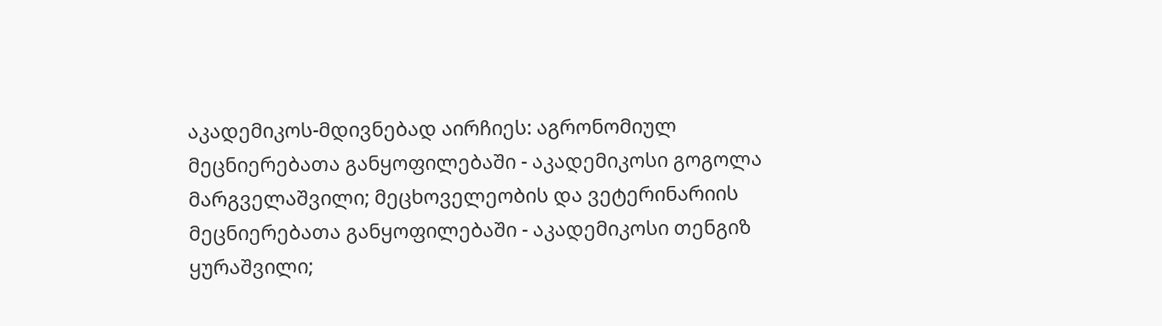აკადემიკოს-მდივნებად აირჩიეს: აგრონომიულ მეცნიერებათა განყოფილებაში - აკადემიკოსი გოგოლა მარგველაშვილი; მეცხოველეობის და ვეტერინარიის მეცნიერებათა განყოფილებაში - აკადემიკოსი თენგიზ ყურაშვილი;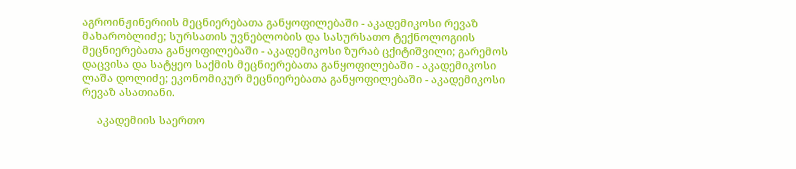აგროინჟინერიის მეცნიერებათა განყოფილებაში - აკადემიკოსი რევაზ მახარობლიძე; სურსათის უვნებლობის და სასურსათო ტექნოლოგიის მეცნიერებათა განყოფილებაში - აკადემიკოსი ზურაბ ცქიტიშვილი; გარემოს დაცვისა და სატყეო საქმის მეცნიერებათა განყოფილებაში - აკადემიკოსი ლაშა დოლიძე; ეკონომიკურ მეცნიერებათა განყოფილებაში - აკადემიკოსი რევაზ ასათიანი.

     აკადემიის საერთო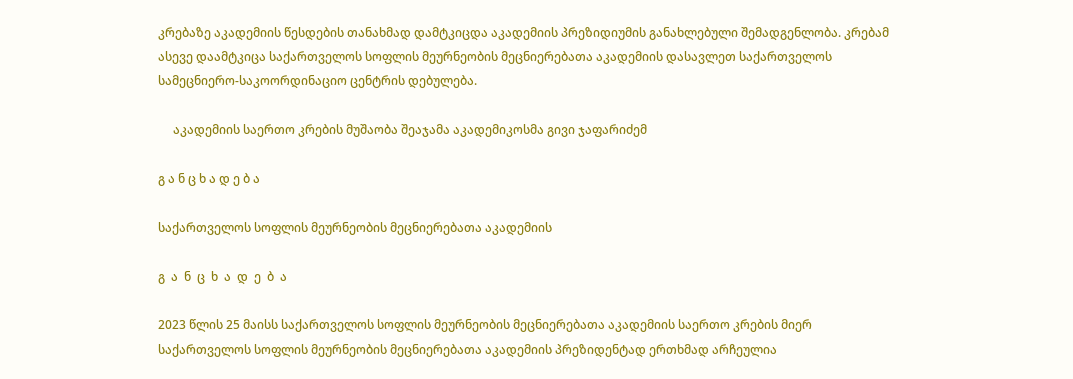კრებაზე აკადემიის წესდების თანახმად დამტკიცდა აკადემიის პრეზიდიუმის განახლებული შემადგენლობა. კრებამ ასევე დაამტკიცა საქართველოს სოფლის მეურნეობის მეცნიერებათა აკადემიის დასავლეთ საქართველოს სამეცნიერო-საკოორდინაციო ცენტრის დებულება.

     აკადემიის საერთო კრების მუშაობა შეაჯამა აკადემიკოსმა გივი ჯაფარიძემ

გ ა ნ ც ხ ა დ ე ბ ა

საქართველოს სოფლის მეურნეობის მეცნიერებათა აკადემიის

გ  ა  ნ  ც  ხ  ა  დ  ე  ბ  ა

2023 წლის 25 მაისს საქართველოს სოფლის მეურნეობის მეცნიერებათა აკადემიის საერთო კრების მიერ საქართველოს სოფლის მეურნეობის მეცნიერებათა აკადემიის პრეზიდენტად ერთხმად არჩეულია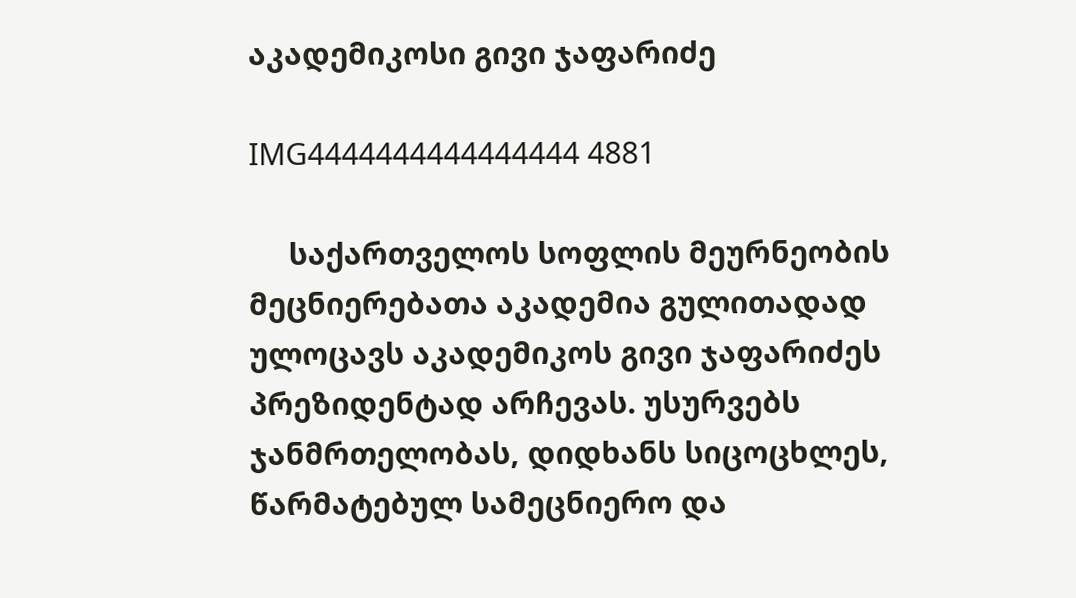აკადემიკოსი გივი ჯაფარიძე

IMG4444444444444444 4881

     საქართველოს სოფლის მეურნეობის მეცნიერებათა აკადემია გულითადად ულოცავს აკადემიკოს გივი ჯაფარიძეს პრეზიდენტად არჩევას. უსურვებს ჯანმრთელობას, დიდხანს სიცოცხლეს, წარმატებულ სამეცნიერო და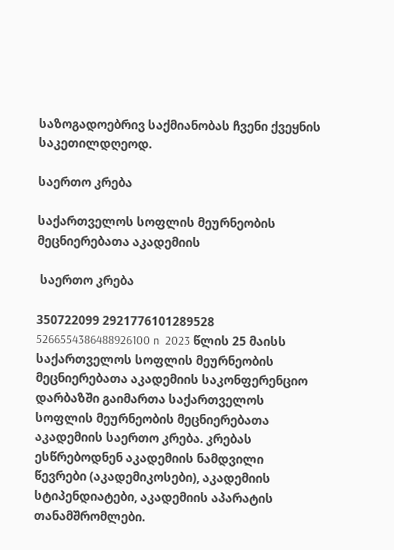საზოგადოებრივ საქმიანობას ჩვენი ქვეყნის საკეთილდღეოდ.

საერთო კრება

საქართველოს სოფლის მეურნეობის მეცნიერებათა აკადემიის

 საერთო კრება

350722099 2921776101289528 5266554386488926100 n  2023 წლის 25 მაისს საქართველოს სოფლის მეურნეობის მეცნიერებათა აკადემიის საკონფერენციო დარბაზში გაიმართა საქართველოს სოფლის მეურნეობის მეცნიერებათა აკადემიის საერთო კრება. კრებას ესწრებოდნენ აკადემიის ნამდვილი წევრები (აკადემიკოსები), აკადემიის სტიპენდიატები, აკადემიის აპარატის თანამშრომლები.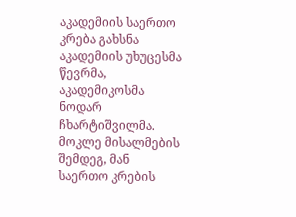აკადემიის საერთო კრება გახსნა აკადემიის უხუცესმა წევრმა, აკადემიკოსმა ნოდარ ჩხარტიშვილმა. მოკლე მისალმების შემდეგ, მან საერთო კრების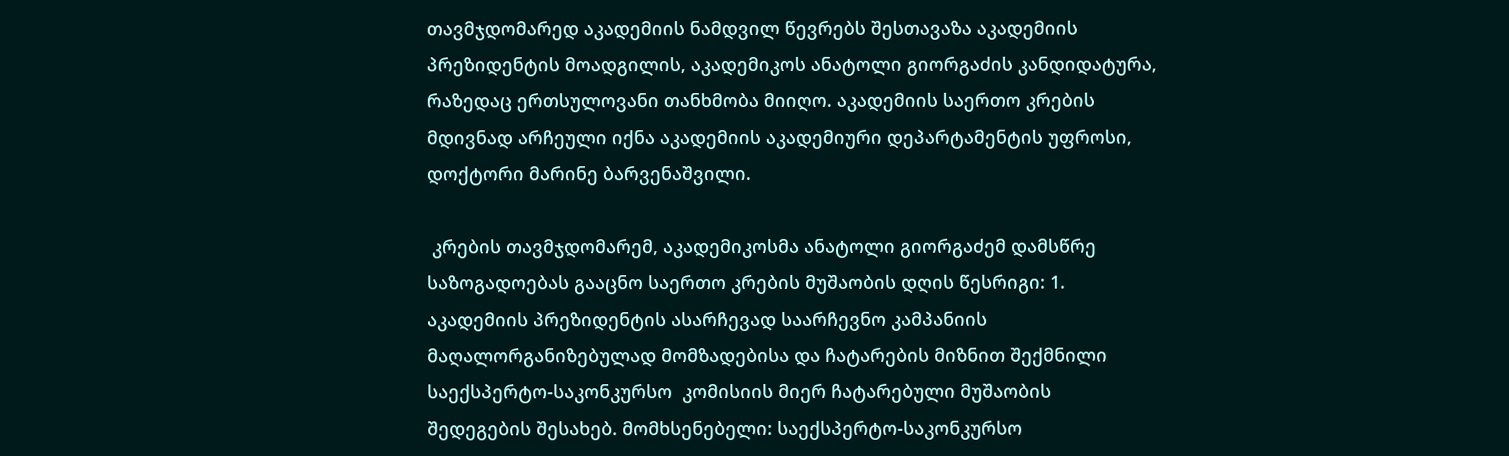თავმჯდომარედ აკადემიის ნამდვილ წევრებს შესთავაზა აკადემიის პრეზიდენტის მოადგილის, აკადემიკოს ანატოლი გიორგაძის კანდიდატურა, რაზედაც ერთსულოვანი თანხმობა მიიღო. აკადემიის საერთო კრების მდივნად არჩეული იქნა აკადემიის აკადემიური დეპარტამენტის უფროსი, დოქტორი მარინე ბარვენაშვილი.

 კრების თავმჯდომარემ, აკადემიკოსმა ანატოლი გიორგაძემ დამსწრე საზოგადოებას გააცნო საერთო კრების მუშაობის დღის წესრიგი: 1. აკადემიის პრეზიდენტის ასარჩევად საარჩევნო კამპანიის მაღალორგანიზებულად მომზადებისა და ჩატარების მიზნით შექმნილი საექსპერტო-საკონკურსო  კომისიის მიერ ჩატარებული მუშაობის შედეგების შესახებ. მომხსენებელი: საექსპერტო-საკონკურსო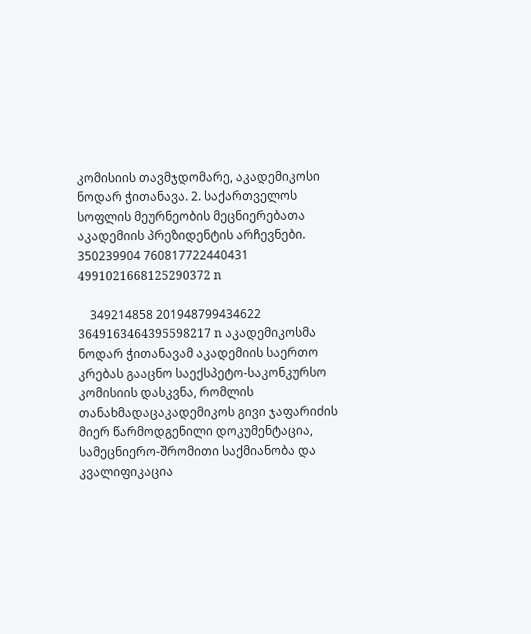კომისიის თავმჯდომარე, აკადემიკოსი ნოდარ ჭითანავა. 2. საქართველოს სოფლის მეურნეობის მეცნიერებათა აკადემიის პრეზიდენტის არჩევნები. 350239904 760817722440431 4991021668125290372 n

    349214858 201948799434622 3649163464395598217 n აკადემიკოსმა ნოდარ ჭითანავამ აკადემიის საერთო კრებას გააცნო საექსპეტო-საკონკურსო კომისიის დასკვნა, რომლის თანახმადაცაკადემიკოს გივი ჯაფარიძის მიერ წარმოდგენილი დოკუმენტაცია, სამეცნიერო-შრომითი საქმიანობა და კვალიფიკაცია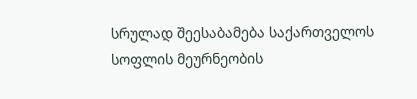სრულად შეესაბამება საქართველოს სოფლის მეურნეობის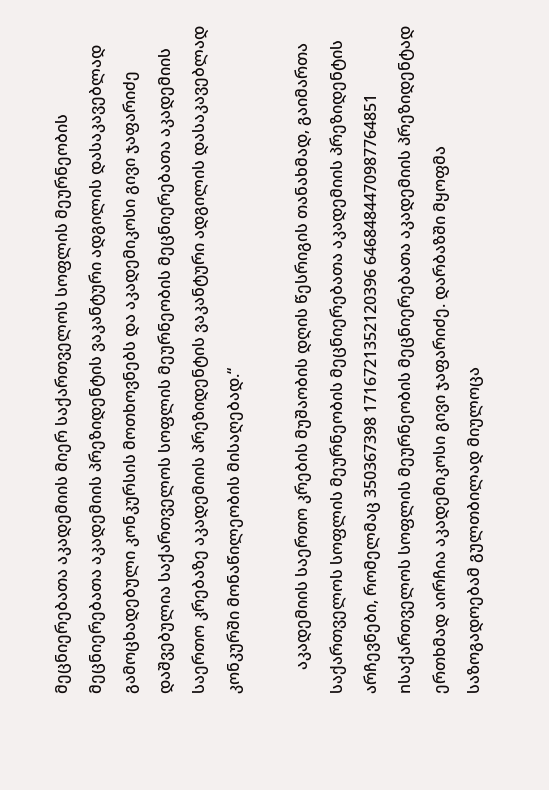მეცნიერებათა აკადემიის მიერ საქართველოს სოფლის მეურნეობის მეცნიერებათა აკადემიის პრეზიდენტის ვაკანტური ადგილის დასაკავებლად გამოცხადებული კონკურსის მოთხოვნებს და აკადემიკოსი გივი ჯაფარიძე დაშვებულია საქართველოს სოფლის მეურნეობის მეცნიერებათა აკადემიის საერთო კრებაზე აკადემიის პრეზიდენტის ვაკანტური ადგილის დასაკავებლად კონკურში მონაწილეობის მისაღებად.“

      აკადემიის საერთო კრების მუშაობის დღის წესრიგის თანახმად, გაიმართა საქართველოს სოფლის მეურნეობის მეცნიერებათა აკადემიის პრეზიდენტის არჩევნები, რომელმაც 350367398 1716721352120396 6468484470987764851 nსაქართველოს სოფლის მეურნეობის მეცნიერებათა აკადემიის პრეზიდენტად ერთხმად აირჩია აკადემიკოსი გივი ჯაფარიძე. დარბაზში მყოფმა საზოგადოებამ გულთბილად მიულოცა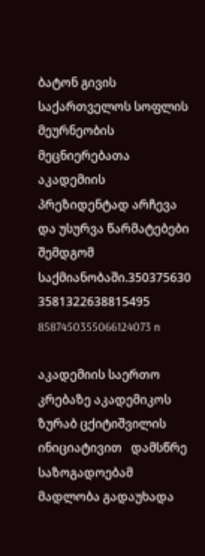ბატონ გივის  საქართველოს სოფლის მეურნეობის მეცნიერებათა აკადემიის პრეზიდენტად არჩევა და უსურვა წარმატებები შემდგომ საქმიანობაში.350375630 3581322638815495 8587450355066124073 n

აკადემიის საერთო კრებაზე აკადემიკოს ზურაბ ცქიტიშვილის ინიციატივით   დამსწრე საზოგადოებამ   მადლობა გადაუხადა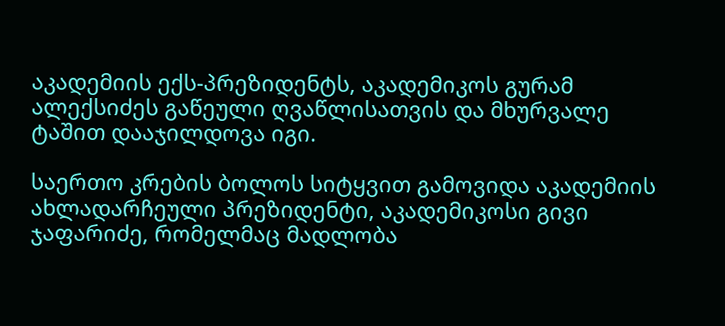აკადემიის ექს-პრეზიდენტს, აკადემიკოს გურამ ალექსიძეს გაწეული ღვაწლისათვის და მხურვალე ტაშით დააჯილდოვა იგი.

საერთო კრების ბოლოს სიტყვით გამოვიდა აკადემიის ახლადარჩეული პრეზიდენტი, აკადემიკოსი გივი ჯაფარიძე, რომელმაც მადლობა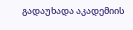გადაუხადა აკადემიის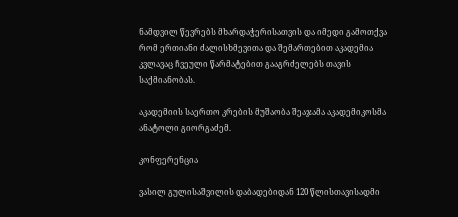ნამდვილ წევრებს მხარდაჭერისათვის და იმედი გამოთქვა რომ ერთიანი ძალისხმევითა და შემართებით აკადემია კვლავაც ჩვეული წარმატებით გააგრძელებს თავის საქმიანობას.

აკადემიის საერთო კრების მუშაობა შეაჯამა აკადემიკოსმა ანატოლი გიორგაძემ.

კონფერენცია

ვასილ გულისაშვილის დაბადებიდან 120 წლისთავისადმი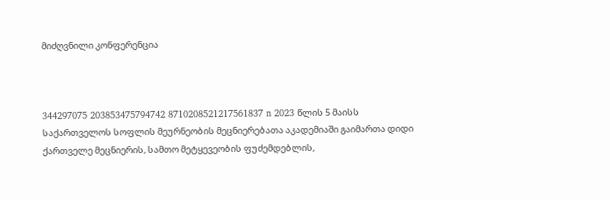მიძღვნილი კონფერენცია



344297075 203853475794742 8710208521217561837 n 2023 წლის 5 მაისს საქართველოს სოფლის მეურნეობის მეცნიერებათა აკადემიაში გაიმართა დიდი ქართველე მეცნიერის, სამთო მეტყევეობის ფუძემდებლის,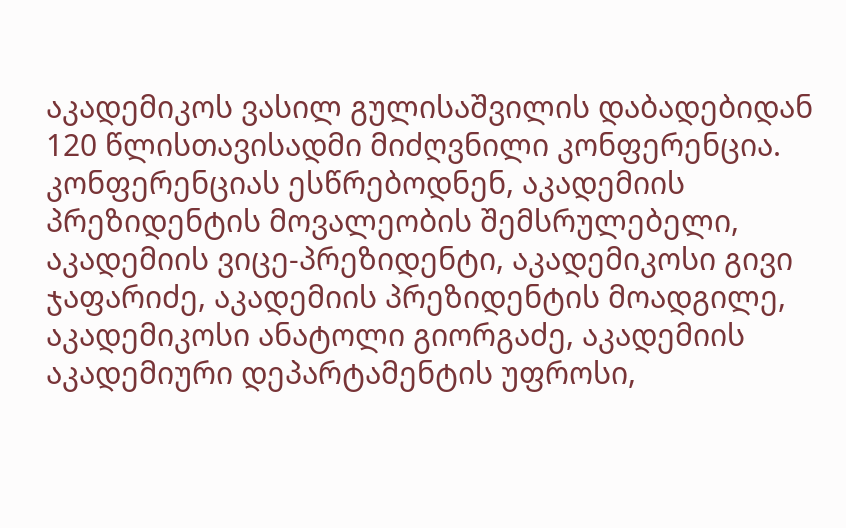აკადემიკოს ვასილ გულისაშვილის დაბადებიდან 120 წლისთავისადმი მიძღვნილი კონფერენცია. კონფერენციას ესწრებოდნენ, აკადემიის პრეზიდენტის მოვალეობის შემსრულებელი, აკადემიის ვიცე-პრეზიდენტი, აკადემიკოსი გივი ჯაფარიძე, აკადემიის პრეზიდენტის მოადგილე, აკადემიკოსი ანატოლი გიორგაძე, აკადემიის აკადემიური დეპარტამენტის უფროსი,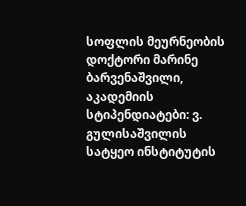სოფლის მეურნეობის დოქტორი მარინე ბარვენაშვილი, აკადემიის სტიპენდიატები: ვ. გულისაშვილის სატყეო ინსტიტუტის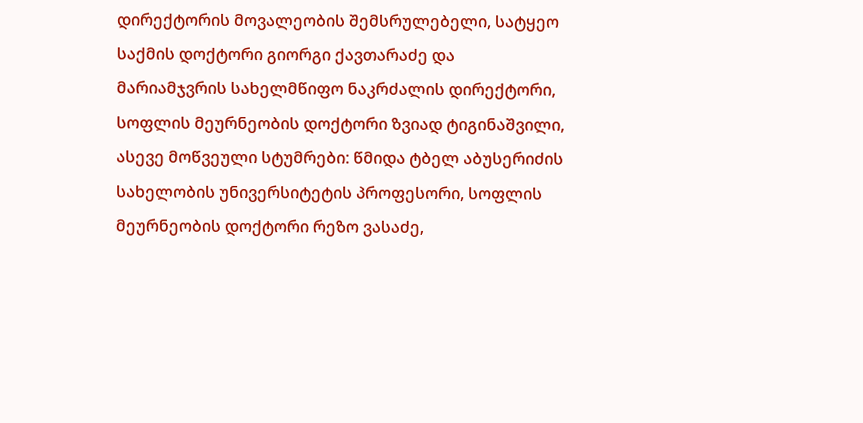დირექტორის მოვალეობის შემსრულებელი, სატყეო საქმის დოქტორი გიორგი ქავთარაძე და მარიამჯვრის სახელმწიფო ნაკრძალის დირექტორი, სოფლის მეურნეობის დოქტორი ზვიად ტიგინაშვილი, ასევე მოწვეული სტუმრები: წმიდა ტბელ აბუსერიძის სახელობის უნივერსიტეტის პროფესორი, სოფლის მეურნეობის დოქტორი რეზო ვასაძე,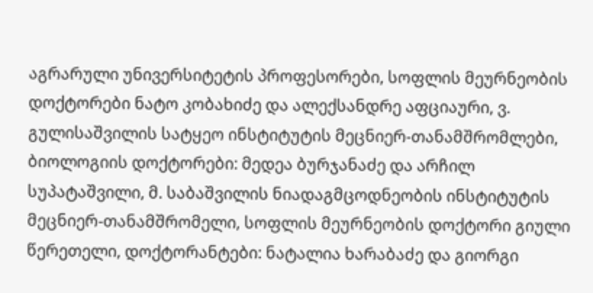აგრარული უნივერსიტეტის პროფესორები, სოფლის მეურნეობის დოქტორები ნატო კობახიძე და ალექსანდრე აფციაური, ვ. გულისაშვილის სატყეო ინსტიტუტის მეცნიერ-თანამშრომლები, ბიოლოგიის დოქტორები: მედეა ბურჯანაძე და არჩილ სუპატაშვილი, მ. საბაშვილის ნიადაგმცოდნეობის ინსტიტუტის მეცნიერ-თანამშრომელი, სოფლის მეურნეობის დოქტორი გიული წერეთელი, დოქტორანტები: ნატალია ხარაბაძე და გიორგი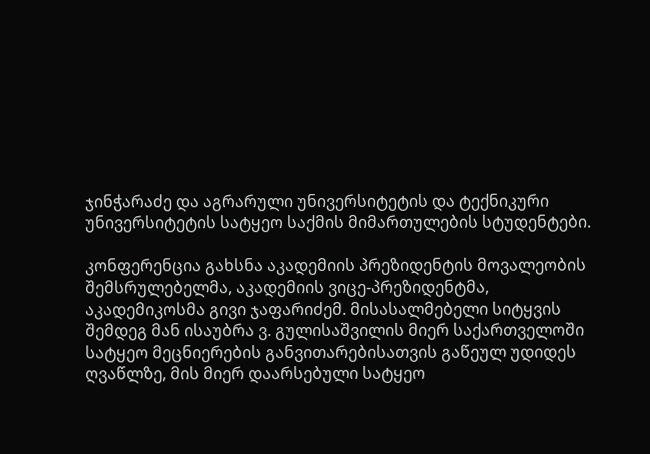ჯინჭარაძე და აგრარული უნივერსიტეტის და ტექნიკური უნივერსიტეტის სატყეო საქმის მიმართულების სტუდენტები.

კონფერენცია გახსნა აკადემიის პრეზიდენტის მოვალეობის შემსრულებელმა, აკადემიის ვიცე-პრეზიდენტმა, აკადემიკოსმა გივი ჯაფარიძემ. მისასალმებელი სიტყვის შემდეგ მან ისაუბრა ვ. გულისაშვილის მიერ საქართველოში სატყეო მეცნიერების განვითარებისათვის გაწეულ უდიდეს ღვაწლზე, მის მიერ დაარსებული სატყეო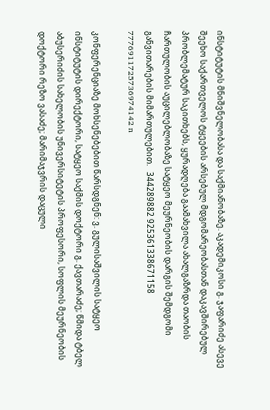ინსტიტუტის მნიშვნელობასა და საქმიანობაზე. აკადემიკოსი გ. ჯაფარიძე ასევე შეეხო საქართველოს ტყეების არსებულ მდგომარეობასთან დაკავშირებულ პრობლემატურ საკითხებს, ყურადღება გაამახვილა ახალგაზრდა თაობის ჩართულობის აუცილებლობაზე სატყეო მეურნეობის დარგის შემდგომი განვითარების მიმართულებით.   344289882 925361338671158 7776911725736974142 n

კონფერენციაზე მოხსენებებით წარსდგნენ: ვ. გულისაშვილის სატყეო ინსტიტუტის დირექტორი, სატყეო საქმის დოქტორი გ. ქავთარაძე; წმიდა ტბელ აბუსერიძის სახელობის უნივერსიტეტის პროფესორი, სოფლის მეურნეობის დოქტორი რეზო ვასაძე; მარიმაჯვრის დაცული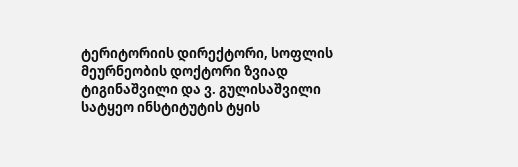ტერიტორიის დირექტორი, სოფლის მეურნეობის დოქტორი ზვიად ტიგინაშვილი და ვ. გულისაშვილი სატყეო ინსტიტუტის ტყის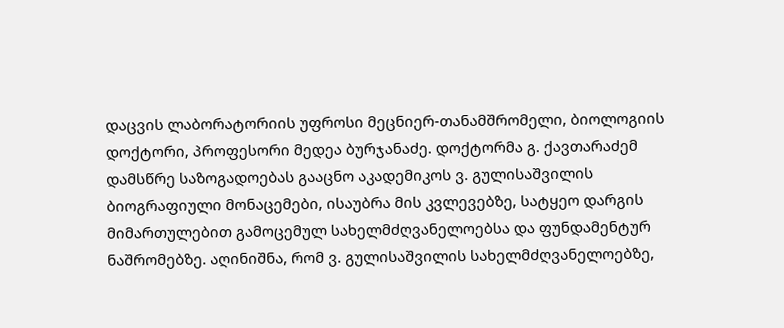დაცვის ლაბორატორიის უფროსი მეცნიერ-თანამშრომელი, ბიოლოგიის დოქტორი, პროფესორი მედეა ბურჯანაძე. დოქტორმა გ. ქავთარაძემ დამსწრე საზოგადოებას გააცნო აკადემიკოს ვ. გულისაშვილის ბიოგრაფიული მონაცემები, ისაუბრა მის კვლევებზე, სატყეო დარგის მიმართულებით გამოცემულ სახელმძღვანელოებსა და ფუნდამენტურ ნაშრომებზე. აღინიშნა, რომ ვ. გულისაშვილის სახელმძღვანელოებზე,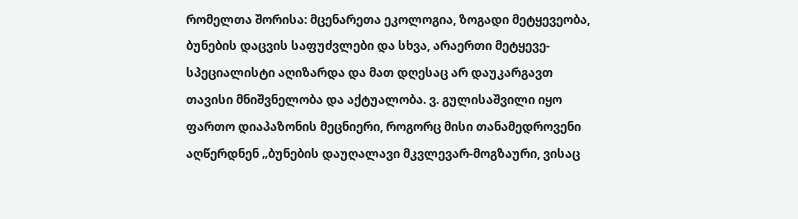რომელთა შორისა: მცენარეთა ეკოლოგია, ზოგადი მეტყევეობა, ბუნების დაცვის საფუძვლები და სხვა, არაერთი მეტყევე-სპეციალისტი აღიზარდა და მათ დღესაც არ დაუკარგავთ თავისი მნიშვნელობა და აქტუალობა. ვ. გულისაშვილი იყო ფართო დიაპაზონის მეცნიერი, როგორც მისი თანამედროვენი აღწერდნენ „ბუნების დაუღალავი მკვლევარ-მოგზაური, ვისაც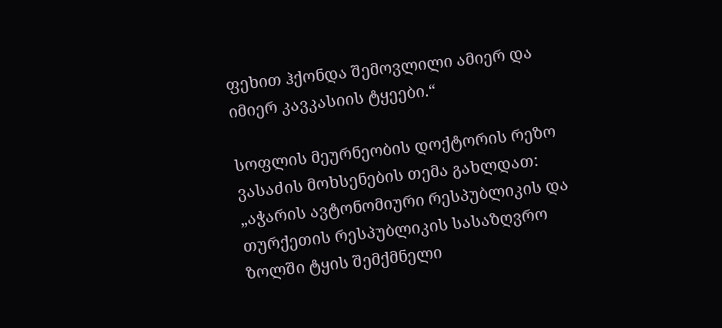ფეხით ჰქონდა შემოვლილი ამიერ და იმიერ კავკასიის ტყეები.“

სოფლის მეურნეობის დოქტორის რეზო ვასაძის მოხსენების თემა გახლდათ: „აჭარის ავტონომიური რესპუბლიკის და თურქეთის რესპუბლიკის სასაზღვრო ზოლში ტყის შემქმნელი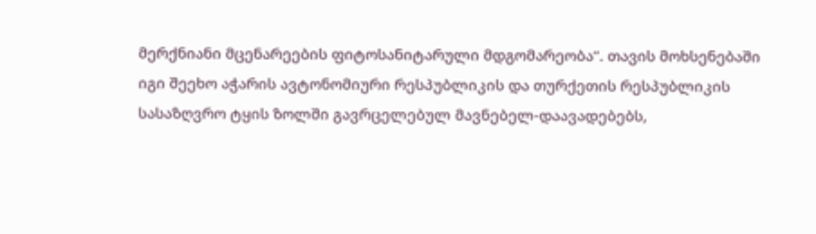მერქნიანი მცენარეების ფიტოსანიტარული მდგომარეობა“. თავის მოხსენებაში იგი შეეხო აჭარის ავტონომიური რესპუბლიკის და თურქეთის რესპუბლიკის სასაზღვრო ტყის ზოლში გავრცელებულ მავნებელ-დაავადებებს,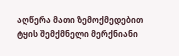აღწერა მათი ზემოქმედებით ტყის შემქმნელი მერქნიანი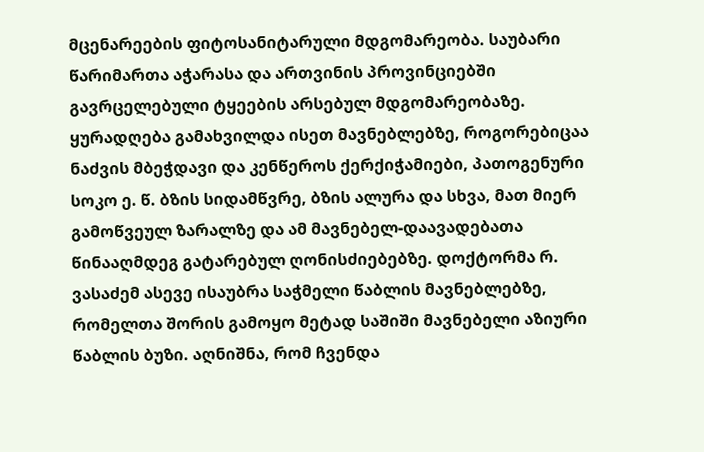მცენარეების ფიტოსანიტარული მდგომარეობა. საუბარი წარიმართა აჭარასა და ართვინის პროვინციებში გავრცელებული ტყეების არსებულ მდგომარეობაზე. ყურადღება გამახვილდა ისეთ მავნებლებზე, როგორებიცაა ნაძვის მბეჭდავი და კენწეროს ქერქიჭამიები, პათოგენური სოკო ე. წ. ბზის სიდამწვრე, ბზის ალურა და სხვა, მათ მიერ გამოწვეულ ზარალზე და ამ მავნებელ-დაავადებათა წინააღმდეგ გატარებულ ღონისძიებებზე. დოქტორმა რ. ვასაძემ ასევე ისაუბრა საჭმელი წაბლის მავნებლებზე, რომელთა შორის გამოყო მეტად საშიში მავნებელი აზიური წაბლის ბუზი. აღნიშნა, რომ ჩვენდა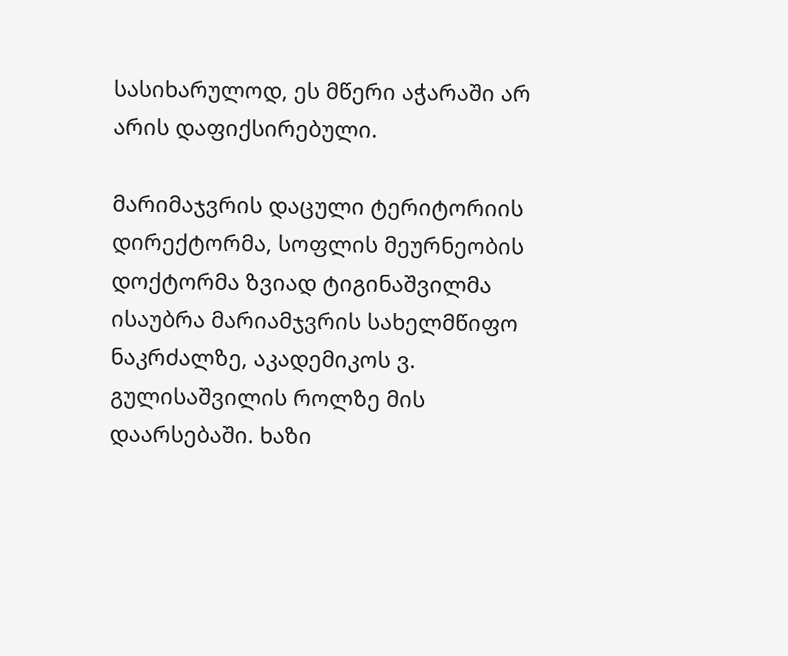სასიხარულოდ, ეს მწერი აჭარაში არ არის დაფიქსირებული.

მარიმაჯვრის დაცული ტერიტორიის დირექტორმა, სოფლის მეურნეობის დოქტორმა ზვიად ტიგინაშვილმა ისაუბრა მარიამჯვრის სახელმწიფო ნაკრძალზე, აკადემიკოს ვ. გულისაშვილის როლზე მის დაარსებაში. ხაზი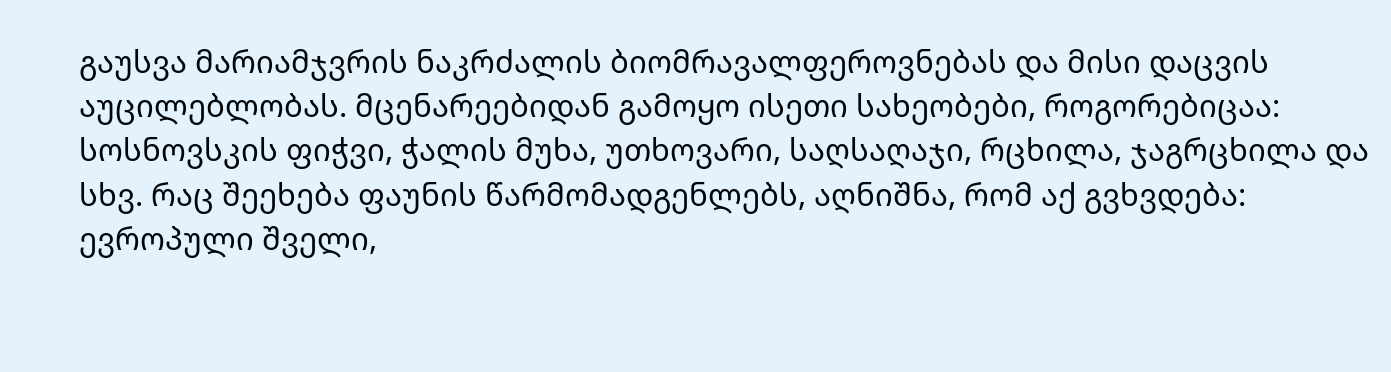გაუსვა მარიამჯვრის ნაკრძალის ბიომრავალფეროვნებას და მისი დაცვის აუცილებლობას. მცენარეებიდან გამოყო ისეთი სახეობები, როგორებიცაა: სოსნოვსკის ფიჭვი, ჭალის მუხა, უთხოვარი, საღსაღაჯი, რცხილა, ჯაგრცხილა და სხვ. რაც შეეხება ფაუნის წარმომადგენლებს, აღნიშნა, რომ აქ გვხვდება: ევროპული შველი,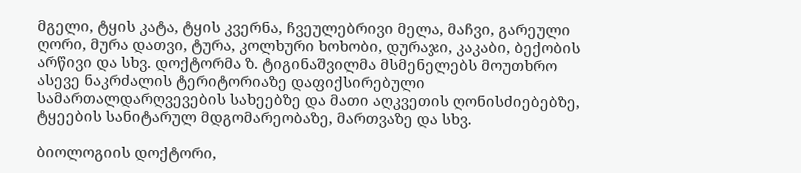მგელი, ტყის კატა, ტყის კვერნა, ჩვეულებრივი მელა, მაჩვი, გარეული ღორი, მურა დათვი, ტურა, კოლხური ხოხობი, დურაჯი, კაკაბი, ბექობის არწივი და სხვ. დოქტორმა ზ. ტიგინაშვილმა მსმენელებს მოუთხრო ასევე ნაკრძალის ტერიტორიაზე დაფიქსირებული სამართალდარღვევების სახეებზე და მათი აღკვეთის ღონისძიებებზე, ტყეების სანიტარულ მდგომარეობაზე, მართვაზე და სხვ.

ბიოლოგიის დოქტორი,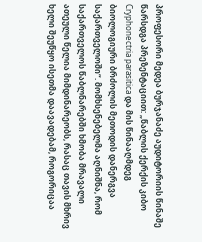პროფესორი მედეა ბურჯანაძე აუდიტორიის წინაშე წარსდგა პრეზენტაციით: „წაბლის ქერქის კიბო Cryphonectria parasitica და მის წინააღმდეგ ბიოლოგიური ბრძოლის მეთოდის დანერგვა საქართველოში“. მომხსენებელმა აღნიშნა, რომ საქართველოს წაბლნარებში ხმობა მრავალი ათეული წელია მიმდინარეობს, რასაც თავის მხრივ ხელი შეუწყო ისეთმა დაავადებამ, როგორიცაა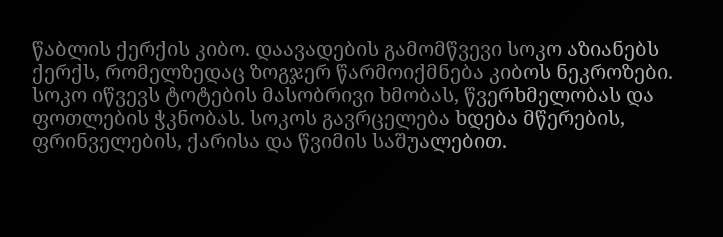წაბლის ქერქის კიბო. დაავადების გამომწვევი სოკო აზიანებს ქერქს, რომელზედაც ზოგჯერ წარმოიქმნება კიბოს ნეკროზები. სოკო იწვევს ტოტების მასობრივი ხმობას, წვერხმელობას და ფოთლების ჭკნობას. სოკოს გავრცელება ხდება მწერების, ფრინველების, ქარისა და წვიმის საშუალებით.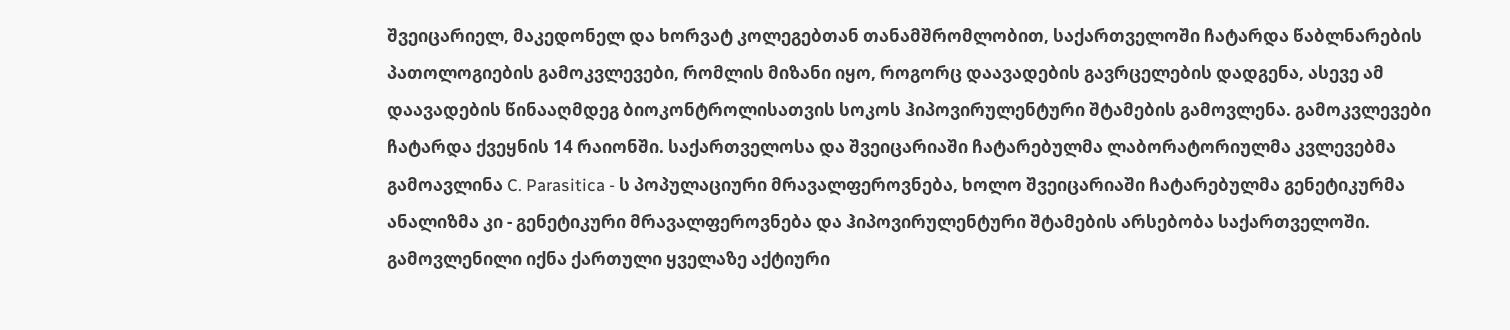შვეიცარიელ, მაკედონელ და ხორვატ კოლეგებთან თანამშრომლობით, საქართველოში ჩატარდა წაბლნარების პათოლოგიების გამოკვლევები, რომლის მიზანი იყო, როგორც დაავადების გავრცელების დადგენა, ასევე ამ დაავადების წინააღმდეგ ბიოკონტროლისათვის სოკოს ჰიპოვირულენტური შტამების გამოვლენა. გამოკვლევები ჩატარდა ქვეყნის 14 რაიონში. საქართველოსა და შვეიცარიაში ჩატარებულმა ლაბორატორიულმა კვლევებმა გამოავლინა C. Parasitica - ს პოპულაციური მრავალფეროვნება, ხოლო შვეიცარიაში ჩატარებულმა გენეტიკურმა ანალიზმა კი - გენეტიკური მრავალფეროვნება და ჰიპოვირულენტური შტამების არსებობა საქართველოში. გამოვლენილი იქნა ქართული ყველაზე აქტიური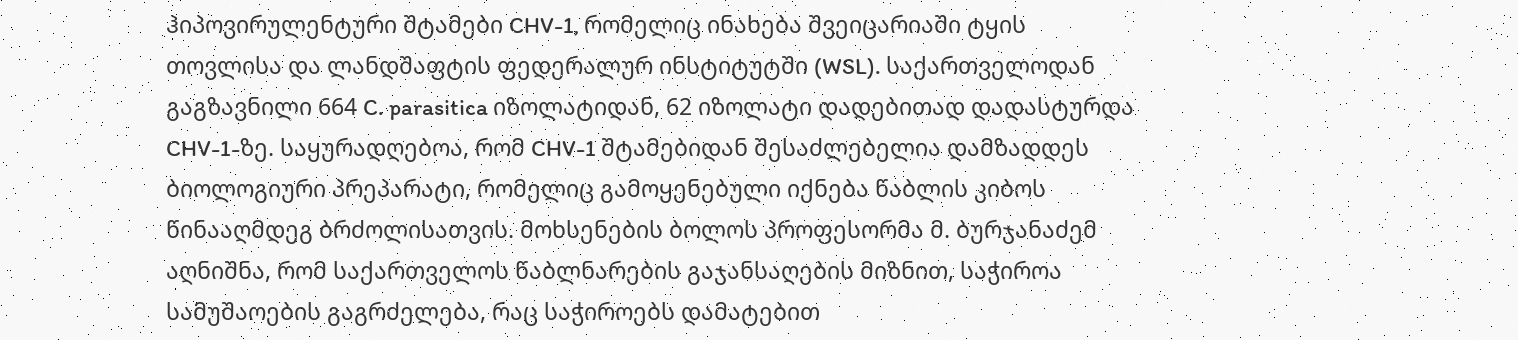ჰიპოვირულენტური შტამები CHV-1, რომელიც ინახება შვეიცარიაში ტყის თოვლისა და ლანდშაფტის ფედერალურ ინსტიტუტში (WSL). საქართველოდან გაგზავნილი 664 C. parasitica იზოლატიდან, 62 იზოლატი დადებითად დადასტურდა CHV-1-ზე. საყურადღებოა, რომ CHV-1 შტამებიდან შესაძლებელია დამზადდეს ბიოლოგიური პრეპარატი, რომელიც გამოყენებული იქნება წაბლის კიბოს წინააღმდეგ ბრძოლისათვის. მოხსენების ბოლოს პროფესორმა მ. ბურჯანაძემ აღნიშნა, რომ საქართველოს წაბლნარების გაჯანსაღების მიზნით, საჭიროა სამუშაოების გაგრძელება, რაც საჭიროებს დამატებით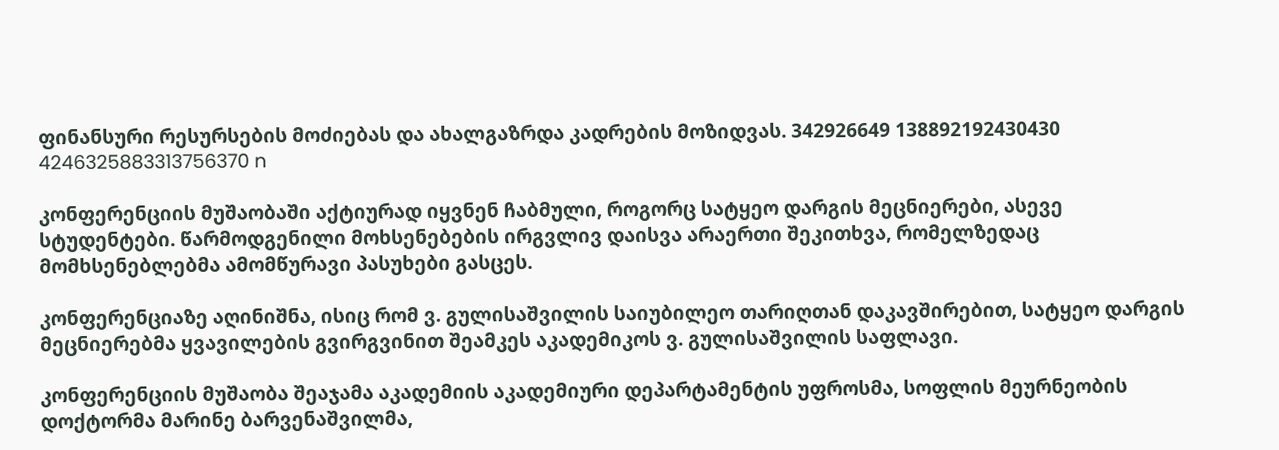ფინანსური რესურსების მოძიებას და ახალგაზრდა კადრების მოზიდვას. 342926649 138892192430430 4246325883313756370 n

კონფერენციის მუშაობაში აქტიურად იყვნენ ჩაბმული, როგორც სატყეო დარგის მეცნიერები, ასევე სტუდენტები. წარმოდგენილი მოხსენებების ირგვლივ დაისვა არაერთი შეკითხვა, რომელზედაც მომხსენებლებმა ამომწურავი პასუხები გასცეს.

კონფერენციაზე აღინიშნა, ისიც რომ ვ. გულისაშვილის საიუბილეო თარიღთან დაკავშირებით, სატყეო დარგის მეცნიერებმა ყვავილების გვირგვინით შეამკეს აკადემიკოს ვ. გულისაშვილის საფლავი.

კონფერენციის მუშაობა შეაჯამა აკადემიის აკადემიური დეპარტამენტის უფროსმა, სოფლის მეურნეობის დოქტორმა მარინე ბარვენაშვილმა,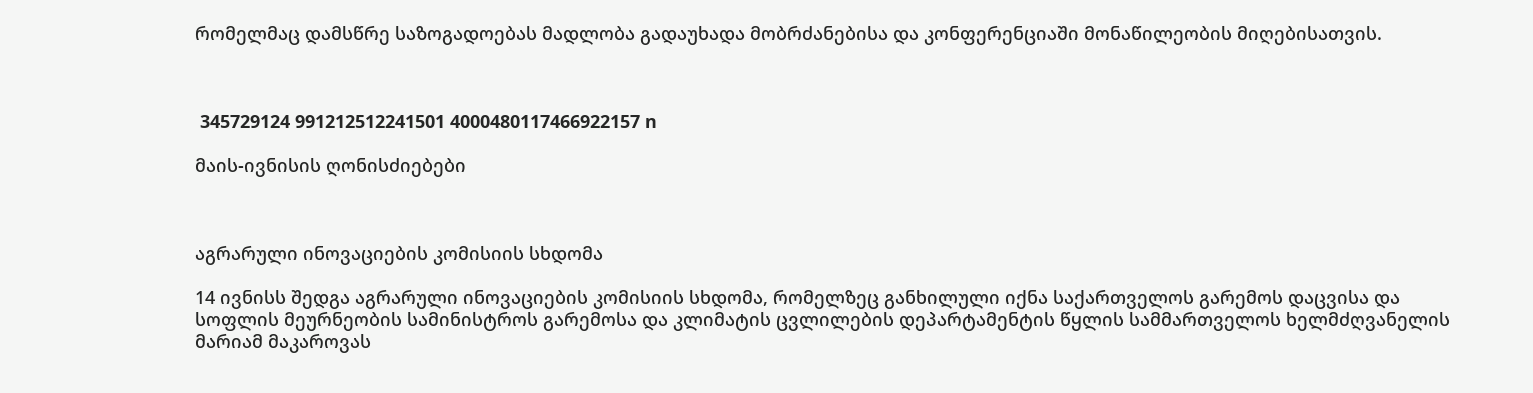რომელმაც დამსწრე საზოგადოებას მადლობა გადაუხადა მობრძანებისა და კონფერენციაში მონაწილეობის მიღებისათვის.



 345729124 991212512241501 4000480117466922157 n

მაის-ივნისის ღონისძიებები



აგრარული ინოვაციების კომისიის სხდომა

14 ივნისს შედგა აგრარული ინოვაციების კომისიის სხდომა, რომელზეც განხილული იქნა საქართველოს გარემოს დაცვისა და სოფლის მეურნეობის სამინისტროს გარემოსა და კლიმატის ცვლილების დეპარტამენტის წყლის სამმართველოს ხელმძღვანელის მარიამ მაკაროვას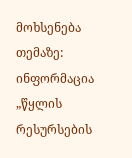მოხსენება თემაზე: ინფორმაცია „წყლის რესურსების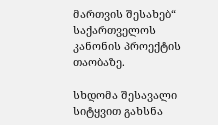მართვის შესახებ“ საქართველოს კანონის პროექტის თაობაზე.

სხდომა შესავალი სიტყვით გახსნა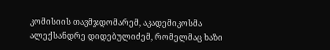კომისიის თავმჯდომარემ, აკადემიკოსმა ალექსანდრე დიდებულიძემ, რომელმაც ხაზი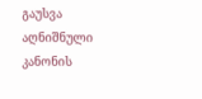გაუსვა აღნიშნული კანონის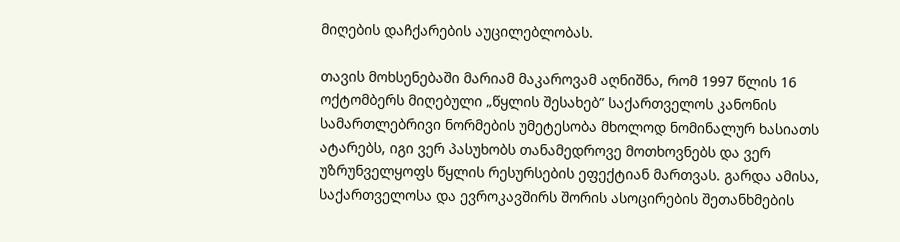მიღების დაჩქარების აუცილებლობას.

თავის მოხსენებაში მარიამ მაკაროვამ აღნიშნა, რომ 1997 წლის 16 ოქტომბერს მიღებული „წყლის შესახებ” საქართველოს კანონის სამართლებრივი ნორმების უმეტესობა მხოლოდ ნომინალურ ხასიათს ატარებს, იგი ვერ პასუხობს თანამედროვე მოთხოვნებს და ვერ უზრუნველყოფს წყლის რესურსების ეფექტიან მართვას. გარდა ამისა, საქართველოსა და ევროკავშირს შორის ასოცირების შეთანხმების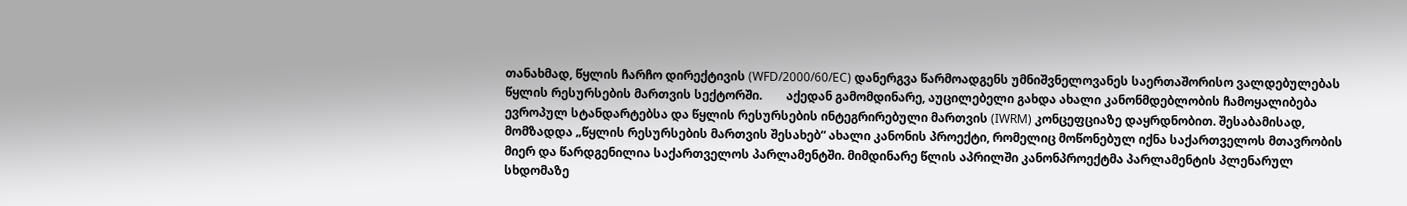თანახმად, წყლის ჩარჩო დირექტივის (WFD/2000/60/EC) დანერგვა წარმოადგენს უმნიშვნელოვანეს საერთაშორისო ვალდებულებას წყლის რესურსების მართვის სექტორში.        აქედან გამომდინარე, აუცილებელი გახდა ახალი კანონმდებლობის ჩამოყალიბება ევროპულ სტანდარტებსა და წყლის რესურსების ინტეგრირებული მართვის (IWRM) კონცეფციაზე დაყრდნობით. შესაბამისად, მომზადდა „წყლის რესურსების მართვის შესახებ“ ახალი კანონის პროექტი, რომელიც მოწონებულ იქნა საქართველოს მთავრობის მიერ და წარდგენილია საქართველოს პარლამენტში. მიმდინარე წლის აპრილში კანონპროექტმა პარლამენტის პლენარულ სხდომაზე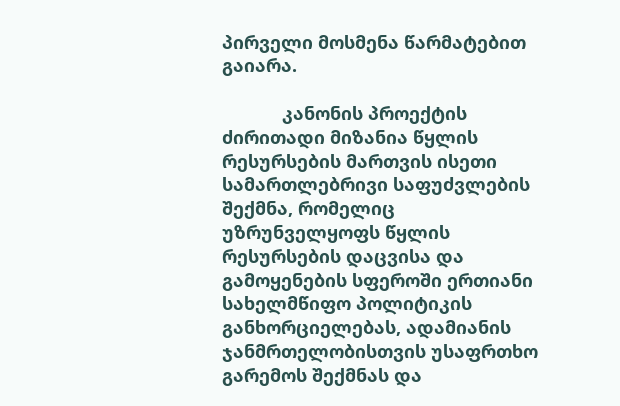პირველი მოსმენა წარმატებით გაიარა.

            კანონის პროექტის ძირითადი მიზანია წყლის რესურსების მართვის ისეთი სამართლებრივი საფუძვლების შექმნა, რომელიც უზრუნველყოფს წყლის რესურსების დაცვისა და გამოყენების სფეროში ერთიანი სახელმწიფო პოლიტიკის განხორციელებას, ადამიანის ჯანმრთელობისთვის უსაფრთხო გარემოს შექმნას და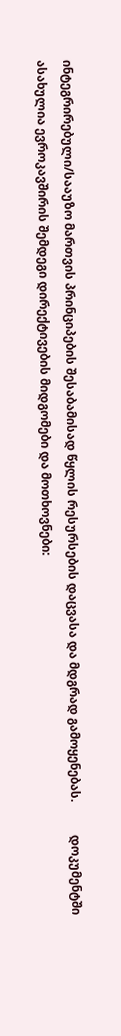ინტეგრირებული/სააუზო მართვის პრინციპების შესაბამისად წყლის რესურსების დაცვასა და მდგრად გამოყენებას.           დოკუმენტში ასახულია ევროკავშირის შემდეგი დირექტივების მიდგომები და მოთხოვნები: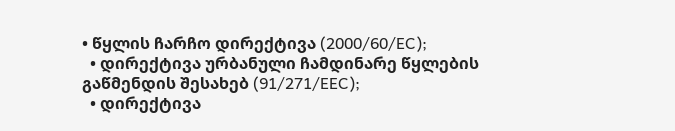• წყლის ჩარჩო დირექტივა (2000/60/EC);
  • დირექტივა ურბანული ჩამდინარე წყლების გაწმენდის შესახებ (91/271/EEC);
  • დირექტივა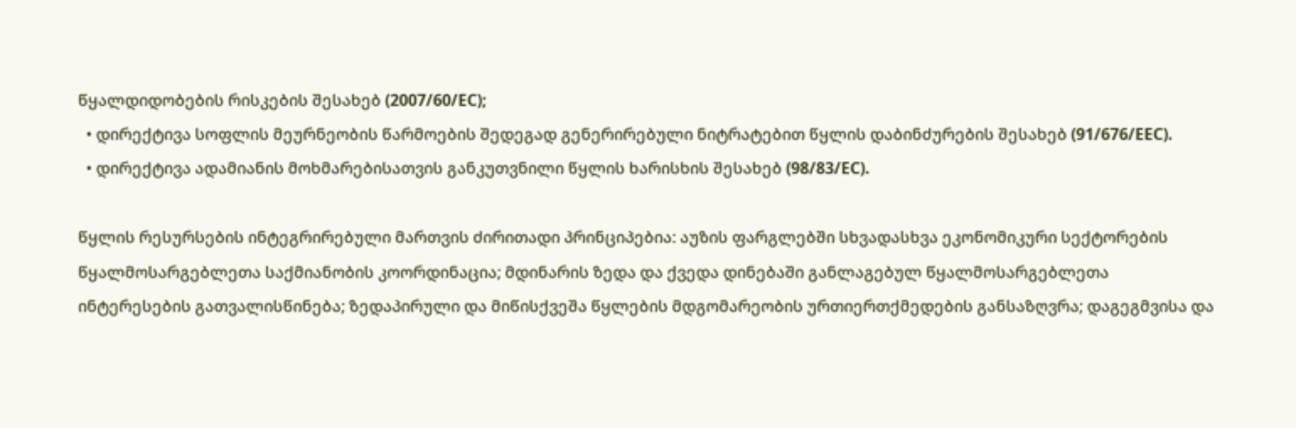წყალდიდობების რისკების შესახებ (2007/60/EC);
  • დირექტივა სოფლის მეურნეობის წარმოების შედეგად გენერირებული ნიტრატებით წყლის დაბინძურების შესახებ (91/676/EEC).
  • დირექტივა ადამიანის მოხმარებისათვის განკუთვნილი წყლის ხარისხის შესახებ (98/83/EC).

წყლის რესურსების ინტეგრირებული მართვის ძირითადი პრინციპებია: აუზის ფარგლებში სხვადასხვა ეკონომიკური სექტორების წყალმოსარგებლეთა საქმიანობის კოორდინაცია; მდინარის ზედა და ქვედა დინებაში განლაგებულ წყალმოსარგებლეთა ინტერესების გათვალისწინება; ზედაპირული და მიწისქვეშა წყლების მდგომარეობის ურთიერთქმედების განსაზღვრა; დაგეგმვისა და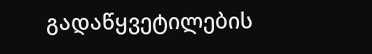გადაწყვეტილების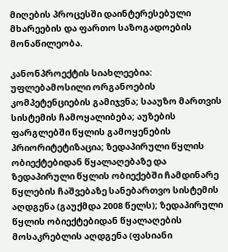მიღების პროცესში დაინტერესებული მხარეების და ფართო საზოგადოების მონაწილეობა.

კანონპროექტის სიახლეებია: უფლებამოსილი ორგანოების კომპეტენციების გამიჯვნა; სააუზო მართვის სისტემის ჩამოყალიბება; აუზების ფარგლებში წყლის გამოყენების პრიორიტეტიზაცია; ზედაპირული წყლის ობიექტებიდან წყალაღებაზე და ზედაპირული წყლის ობიექებში ჩამდინარე წყლების ჩაშვებაზე სანებართვო სისტემის აღდგენა (გაუქმდა 2008 წელს); ზედაპირული წყლის ობიექტებიდან წყალაღების მოსაკრებლის აღდგენა (ფასიანი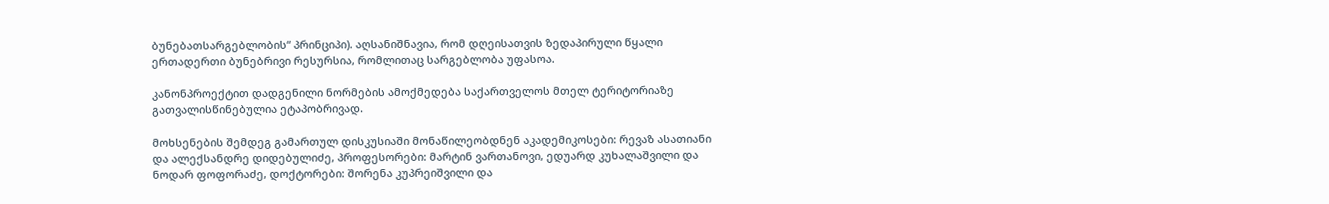ბუნებათსარგებლობის“ პრინციპი). აღსანიშნავია, რომ დღეისათვის ზედაპირული წყალი ერთადერთი ბუნებრივი რესურსია, რომლითაც სარგებლობა უფასოა.

კანონპროექტით დადგენილი ნორმების ამოქმედება საქართველოს მთელ ტერიტორიაზე გათვალისწინებულია ეტაპობრივად.

მოხსენების შემდეგ გამართულ დისკუსიაში მონაწილეობდნენ აკადემიკოსები: რევაზ ასათიანი და ალექსანდრე დიდებულიძე, პროფესორები: მარტინ ვართანოვი, ედუარდ კუხალაშვილი და ნოდარ ფოფორაძე, დოქტორები: შორენა კუპრეიშვილი და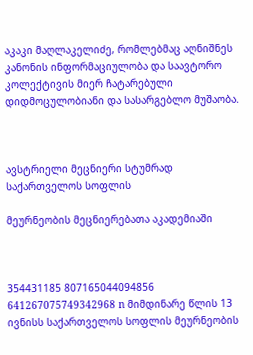აკაკი მაღლაკელიძე, რომლებმაც აღნიშნეს კანონის ინფორმაციულობა და საავტორო კოლექტივის მიერ ჩატარებული დიდმოცულობიანი და სასარგებლო მუშაობა.



ავსტრიელი მეცნიერი სტუმრად საქართველოს სოფლის

მეურნეობის მეცნიერებათა აკადემიაში



354431185 807165044094856 641267075749342968 n მიმდინარე წლის 13 ივნისს საქართველოს სოფლის მეურნეობის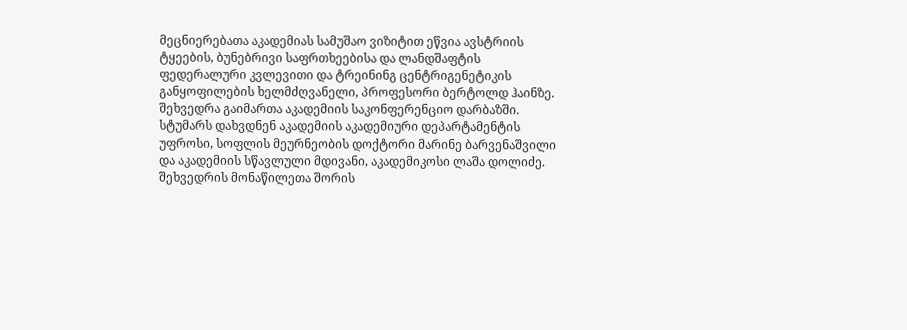მეცნიერებათა აკადემიას სამუშაო ვიზიტით ეწვია ავსტრიის ტყეების, ბუნებრივი საფრთხეებისა და ლანდშაფტის ფედერალური კვლევითი და ტრეინინგ ცენტრიგენეტიკის განყოფილების ხელმძღვანელი, პროფესორი ბერტოლდ ჰაინზე. შეხვედრა გაიმართა აკადემიის საკონფერენციო დარბაზში. სტუმარს დახვდნენ აკადემიის აკადემიური დეპარტამენტის უფროსი, სოფლის მეურნეობის დოქტორი მარინე ბარვენაშვილი და აკადემიის სწავლული მდივანი, აკადემიკოსი ლაშა დოლიძე. შეხვედრის მონაწილეთა შორის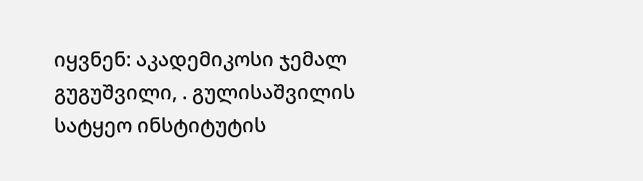იყვნენ: აკადემიკოსი ჯემალ გუგუშვილი, . გულისაშვილის სატყეო ინსტიტუტის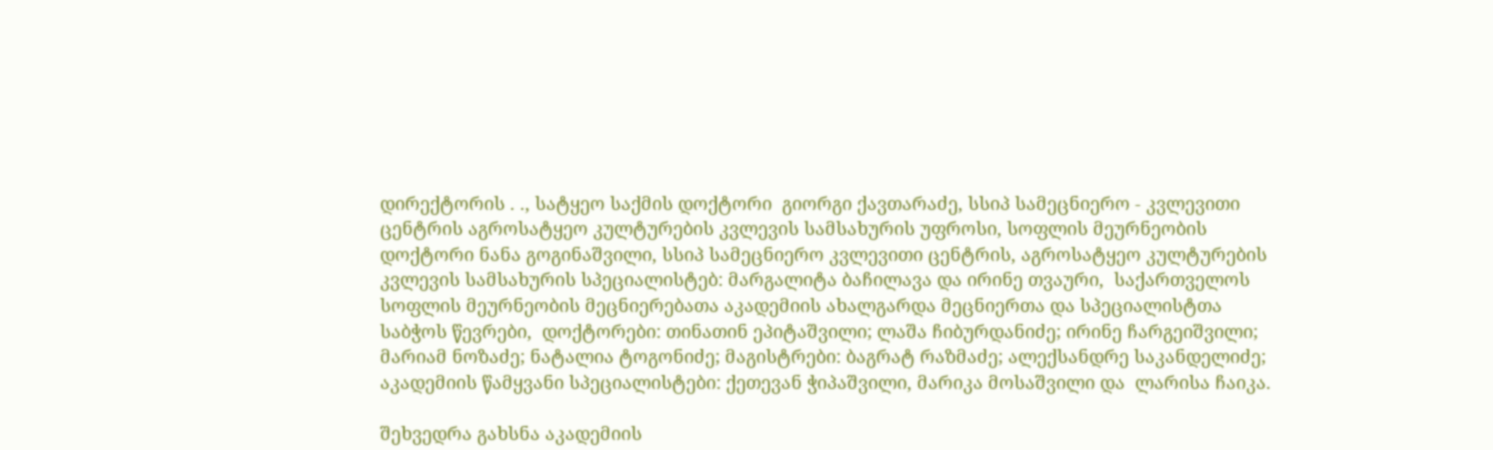დირექტორის . ., სატყეო საქმის დოქტორი  გიორგი ქავთარაძე, სსიპ სამეცნიერო - კვლევითი ცენტრის აგროსატყეო კულტურების კვლევის სამსახურის უფროსი, სოფლის მეურნეობის დოქტორი ნანა გოგინაშვილი, სსიპ სამეცნიერო კვლევითი ცენტრის, აგროსატყეო კულტურების კვლევის სამსახურის სპეციალისტებ: მარგალიტა ბაჩილავა და ირინე თვაური,  საქართველოს სოფლის მეურნეობის მეცნიერებათა აკადემიის ახალგარდა მეცნიერთა და სპეციალისტთა საბჭოს წევრები,  დოქტორები: თინათინ ეპიტაშვილი; ლაშა ჩიბურდანიძე; ირინე ჩარგეიშვილი; მარიამ ნოზაძე; ნატალია ტოგონიძე; მაგისტრები: ბაგრატ რაზმაძე; ალექსანდრე საკანდელიძე; აკადემიის წამყვანი სპეციალისტები: ქეთევან ჭიპაშვილი, მარიკა მოსაშვილი და  ლარისა ჩაიკა.

შეხვედრა გახსნა აკადემიის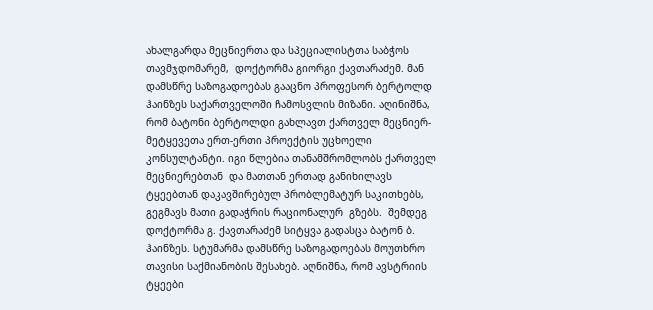ახალგარდა მეცნიერთა და სპეციალისტთა საბჭოს თავმჯდომარემ,  დოქტორმა გიორგი ქავთარაძემ. მან დამსწრე საზოგადოებას გააცნო პროფესორ ბერტოლდ ჰაინზეს საქართველოში ჩამოსვლის მიზანი. აღინიშნა, რომ ბატონი ბერტოლდი გახლავთ ქართველ მეცნიერ-მეტყევეთა ერთ-ერთი პროექტის უცხოელი კონსულტანტი. იგი წლებია თანამშრომლობს ქართველ მეცნიერებთან  და მათთან ერთად განიხილავს ტყეებთან დაკავშირებულ პრობლემატურ საკითხებს,   გეგმავს მათი გადაჭრის რაციონალურ  გზებს.  შემდეგ დოქტორმა გ. ქავთარაძემ სიტყვა გადასცა ბატონ ბ. ჰაინზეს. სტუმარმა დამსწრე საზოგადოებას მოუთხრო თავისი საქმიანობის შესახებ. აღნიშნა, რომ ავსტრიის ტყეები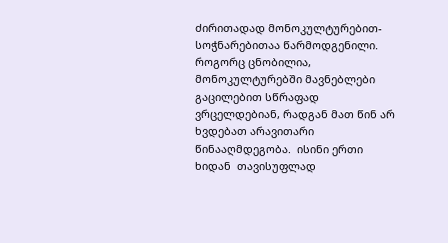ძირითადად მონოკულტურებით-სოჭნარებითაა წარმოდგენილი. როგორც ცნობილია, მონოკულტურებში მავნებლები გაცილებით სწრაფად ვრცელდებიან, რადგან მათ წინ არ ხვდებათ არავითარი წინააღმდეგობა.  ისინი ერთი ხიდან  თავისუფლად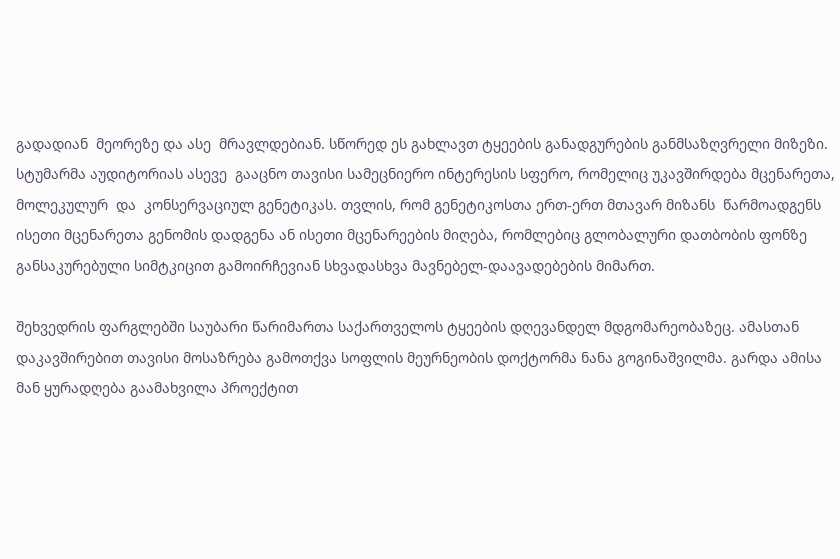გადადიან  მეორეზე და ასე  მრავლდებიან. სწორედ ეს გახლავთ ტყეების განადგურების განმსაზღვრელი მიზეზი. სტუმარმა აუდიტორიას ასევე  გააცნო თავისი სამეცნიერო ინტერესის სფერო, რომელიც უკავშირდება მცენარეთა, მოლეკულურ  და  კონსერვაციულ გენეტიკას. თვლის, რომ გენეტიკოსთა ერთ-ერთ მთავარ მიზანს  წარმოადგენს ისეთი მცენარეთა გენომის დადგენა ან ისეთი მცენარეების მიღება, რომლებიც გლობალური დათბობის ფონზე განსაკურებული სიმტკიცით გამოირჩევიან სხვადასხვა მავნებელ-დაავადებების მიმართ.

შეხვედრის ფარგლებში საუბარი წარიმართა საქართველოს ტყეების დღევანდელ მდგომარეობაზეც. ამასთან დაკავშირებით თავისი მოსაზრება გამოთქვა სოფლის მეურნეობის დოქტორმა ნანა გოგინაშვილმა. გარდა ამისა მან ყურადღება გაამახვილა პროექტით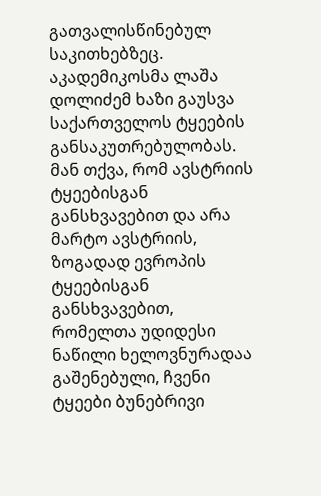გათვალისწინებულ საკითხებზეც.  აკადემიკოსმა ლაშა დოლიძემ ხაზი გაუსვა საქართველოს ტყეების განსაკუთრებულობას. მან თქვა, რომ ავსტრიის ტყეებისგან განსხვავებით და არა მარტო ავსტრიის, ზოგადად ევროპის ტყეებისგან განსხვავებით, რომელთა უდიდესი ნაწილი ხელოვნურადაა გაშენებული, ჩვენი ტყეები ბუნებრივი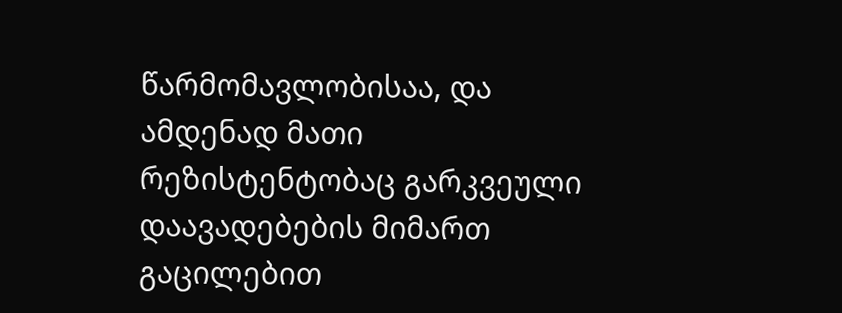წარმომავლობისაა, და ამდენად მათი რეზისტენტობაც გარკვეული დაავადებების მიმართ გაცილებით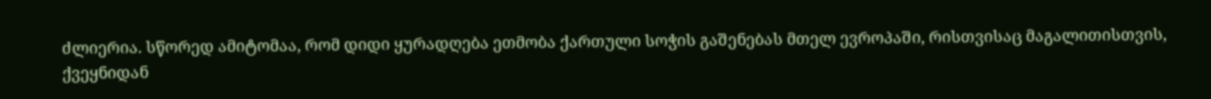ძლიერია. სწორედ ამიტომაა, რომ დიდი ყურადღება ეთმობა ქართული სოჭის გაშენებას მთელ ევროპაში, რისთვისაც მაგალითისთვის, ქვეყნიდან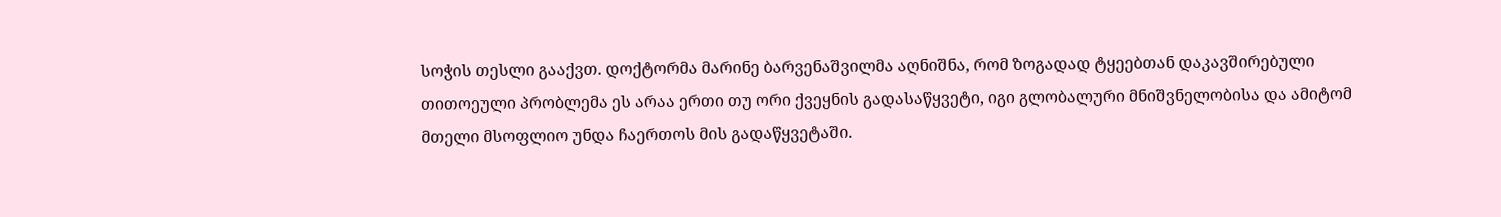სოჭის თესლი გააქვთ. დოქტორმა მარინე ბარვენაშვილმა აღნიშნა, რომ ზოგადად ტყეებთან დაკავშირებული თითოეული პრობლემა ეს არაა ერთი თუ ორი ქვეყნის გადასაწყვეტი, იგი გლობალური მნიშვნელობისა და ამიტომ მთელი მსოფლიო უნდა ჩაერთოს მის გადაწყვეტაში.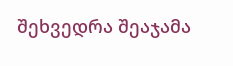შეხვედრა შეაჯამა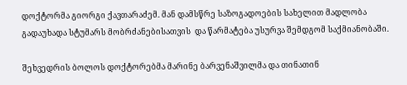დოქტორმა გიორგი ქავთარაძემ. მან დამსწრე საზოგადოების სახელით მადლობა გადაუხადა სტუმარს მობრძანებისათვის  და წარმატება უსურვა შემდგომ საქმიანობაში.

შეხვედრის ბოლოს დოქტორებმა მარინე ბარვენაშვილმა და თინათინ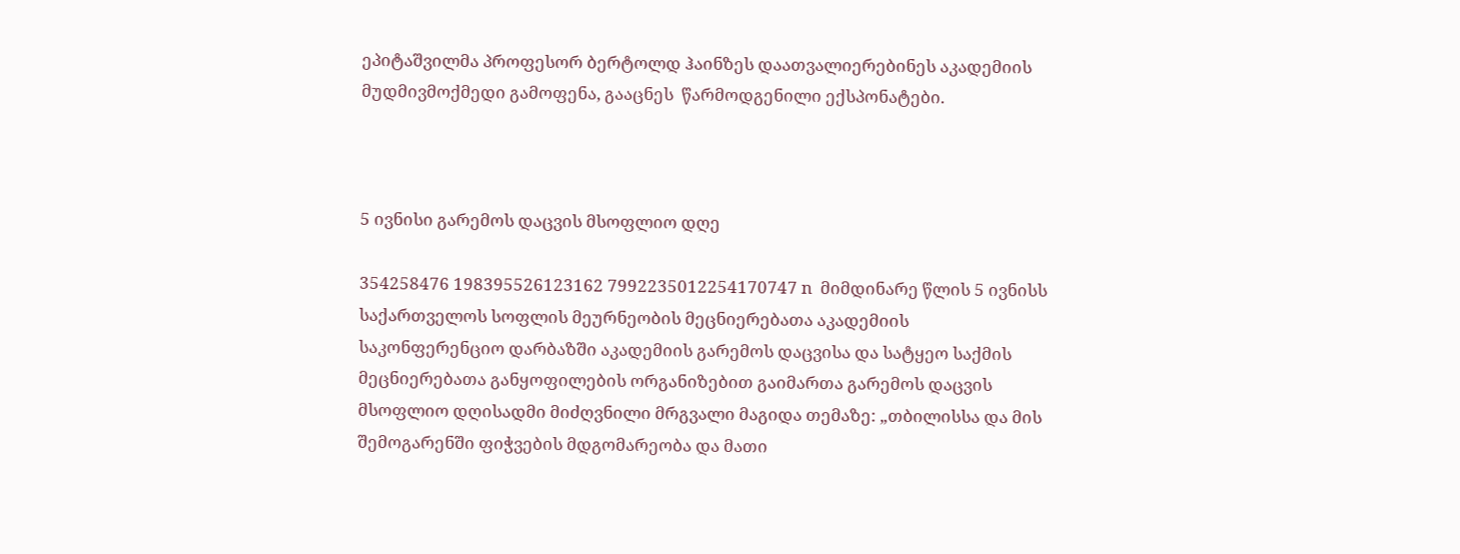ეპიტაშვილმა პროფესორ ბერტოლდ ჰაინზეს დაათვალიერებინეს აკადემიის მუდმივმოქმედი გამოფენა, გააცნეს  წარმოდგენილი ექსპონატები.



5 ივნისი გარემოს დაცვის მსოფლიო დღე

354258476 198395526123162 7992235012254170747 n  მიმდინარე წლის 5 ივნისს საქართველოს სოფლის მეურნეობის მეცნიერებათა აკადემიის საკონფერენციო დარბაზში აკადემიის გარემოს დაცვისა და სატყეო საქმის მეცნიერებათა განყოფილების ორგანიზებით გაიმართა გარემოს დაცვის მსოფლიო დღისადმი მიძღვნილი მრგვალი მაგიდა თემაზე: „თბილისსა და მის შემოგარენში ფიჭვების მდგომარეობა და მათი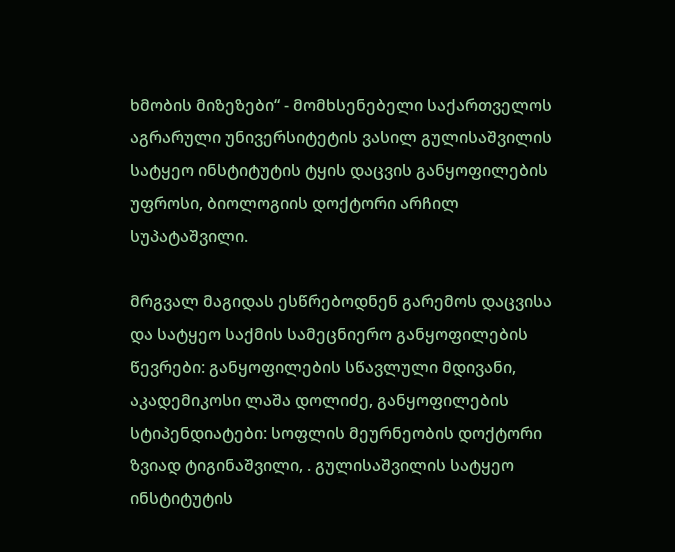ხმობის მიზეზები“ - მომხსენებელი საქართველოს აგრარული უნივერსიტეტის ვასილ გულისაშვილის სატყეო ინსტიტუტის ტყის დაცვის განყოფილების უფროსი, ბიოლოგიის დოქტორი არჩილ სუპატაშვილი.

მრგვალ მაგიდას ესწრებოდნენ გარემოს დაცვისა და სატყეო საქმის სამეცნიერო განყოფილების წევრები: განყოფილების სწავლული მდივანი, აკადემიკოსი ლაშა დოლიძე, განყოფილების სტიპენდიატები: სოფლის მეურნეობის დოქტორი ზვიად ტიგინაშვილი, . გულისაშვილის სატყეო ინსტიტუტის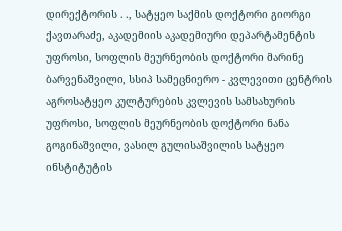დირექტორის . ., სატყეო საქმის დოქტორი გიორგი ქავთარაძე, აკადემიის აკადემიური დეპარტამენტის უფროსი, სოფლის მეურნეობის დოქტორი მარინე ბარვენაშვილი, სსიპ სამეცნიერო - კვლევითი ცენტრის აგროსატყეო კულტურების კვლევის სამსახურის უფროსი, სოფლის მეურნეობის დოქტორი ნანა გოგინაშვილი, ვასილ გულისაშვილის სატყეო ინსტიტუტის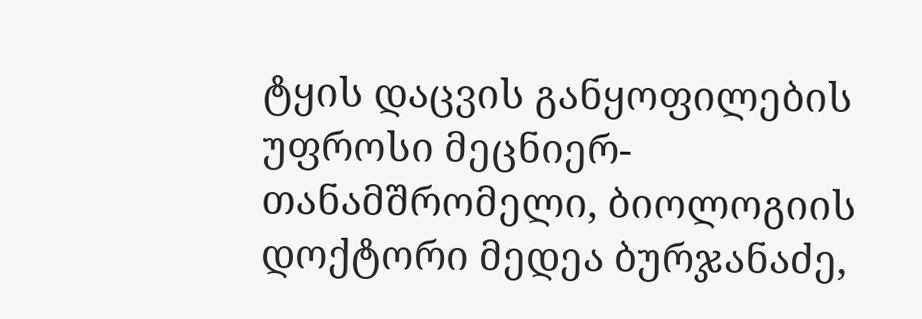ტყის დაცვის განყოფილების უფროსი მეცნიერ-თანამშრომელი, ბიოლოგიის დოქტორი მედეა ბურჯანაძე,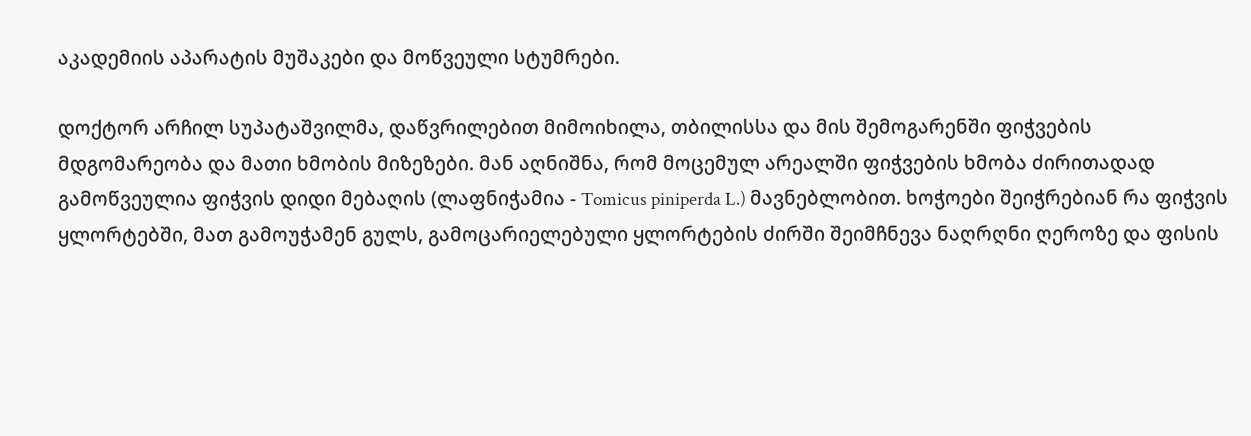აკადემიის აპარატის მუშაკები და მოწვეული სტუმრები.

დოქტორ არჩილ სუპატაშვილმა, დაწვრილებით მიმოიხილა, თბილისსა და მის შემოგარენში ფიჭვების მდგომარეობა და მათი ხმობის მიზეზები. მან აღნიშნა, რომ მოცემულ არეალში ფიჭვების ხმობა ძირითადად გამოწვეულია ფიჭვის დიდი მებაღის (ლაფნიჭამია - Tomicus piniperda L.) მავნებლობით. ხოჭოები შეიჭრებიან რა ფიჭვის ყლორტებში, მათ გამოუჭამენ გულს, გამოცარიელებული ყლორტების ძირში შეიმჩნევა ნაღრღნი ღეროზე და ფისის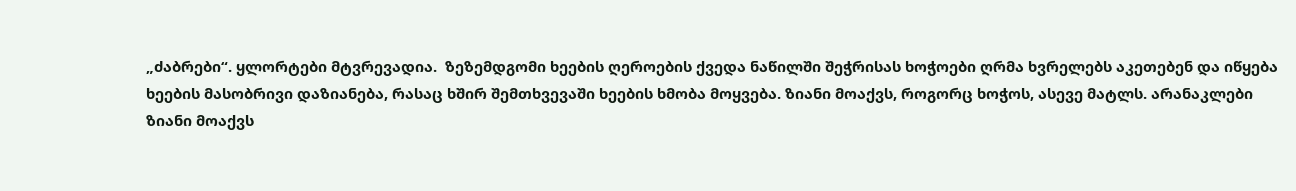„ძაბრები“. ყლორტები მტვრევადია.  ზეზემდგომი ხეების ღეროების ქვედა ნაწილში შეჭრისას ხოჭოები ღრმა ხვრელებს აკეთებენ და იწყება ხეების მასობრივი დაზიანება, რასაც ხშირ შემთხვევაში ხეების ხმობა მოყვება. ზიანი მოაქვს, როგორც ხოჭოს, ასევე მატლს. არანაკლები ზიანი მოაქვს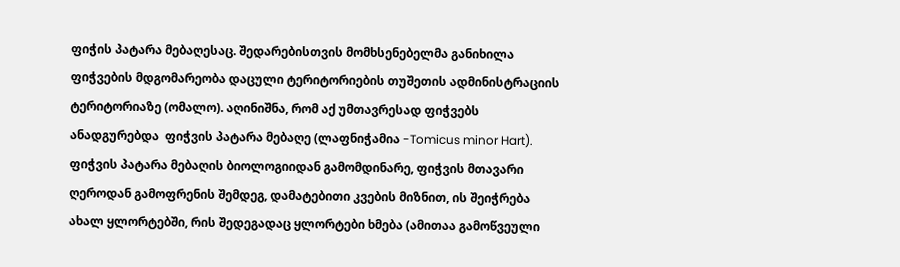ფიჭის პატარა მებაღესაც. შედარებისთვის მომხსენებელმა განიხილა ფიჭვების მდგომარეობა დაცული ტერიტორიების თუშეთის ადმინისტრაციის ტერიტორიაზე (ომალო). აღინიშნა, რომ აქ უმთავრესად ფიჭვებს ანადგურებდა  ფიჭვის პატარა მებაღე (ლაფნიჭამია -Tomicus minor Hart). ფიჭვის პატარა მებაღის ბიოლოგიიდან გამომდინარე, ფიჭვის მთავარი ღეროდან გამოფრენის შემდეგ, დამატებითი კვების მიზნით, ის შეიჭრება ახალ ყლორტებში, რის შედეგადაც ყლორტები ხმება (ამითაა გამოწვეული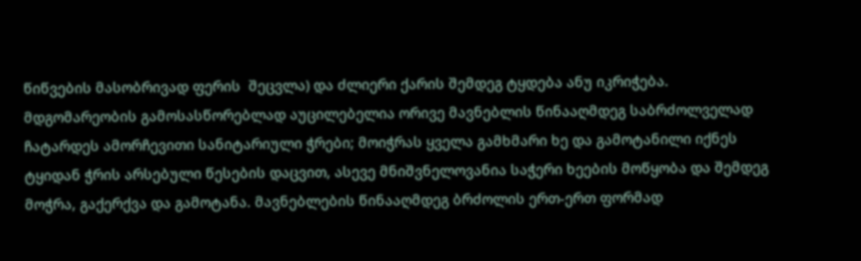წიწვების მასობრივად ფერის  შეცვლა) და ძლიერი ქარის შემდეგ ტყდება ანუ იკრიჭება. მდგომარეობის გამოსასწორებლად აუცილებელია ორივე მავნებლის წინააღმდეგ საბრძოლველად ჩატარდეს ამორჩევითი სანიტარიული ჭრები; მოიჭრას ყველა გამხმარი ხე და გამოტანილი იქნეს ტყიდან ჭრის არსებული წესების დაცვით, ასევე მნიშვნელოვანია საჭერი ხეების მოწყობა და შემდეგ მოჭრა, გაქერქვა და გამოტანა. მავნებლების წინააღმდეგ ბრძოლის ერთ-ერთ ფორმად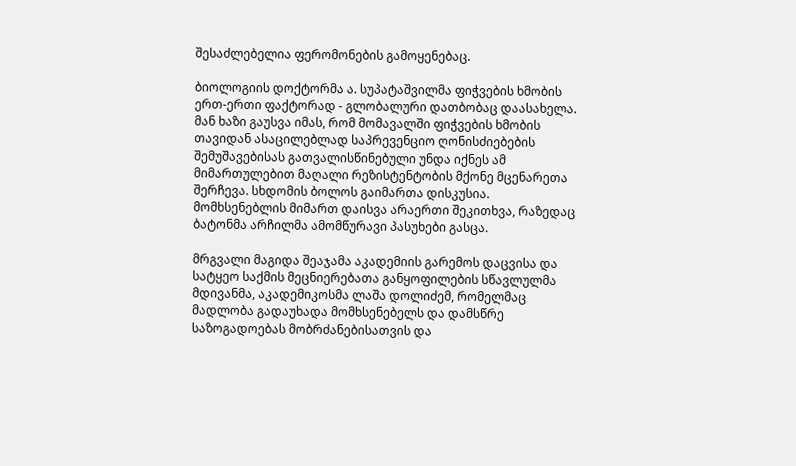შესაძლებელია ფერომონების გამოყენებაც.

ბიოლოგიის დოქტორმა ა. სუპატაშვილმა ფიჭვების ხმობის ერთ-ერთი ფაქტორად - გლობალური დათბობაც დაასახელა. მან ხაზი გაუსვა იმას, რომ მომავალში ფიჭვების ხმობის თავიდან ასაცილებლად საპრევენციო ღონისძიებების შემუშავებისას გათვალისწინებული უნდა იქნეს ამ მიმართულებით მაღალი რეზისტენტობის მქონე მცენარეთა შერჩევა. სხდომის ბოლოს გაიმართა დისკუსია. მომხსენებლის მიმართ დაისვა არაერთი შეკითხვა, რაზედაც ბატონმა არჩილმა ამომწურავი პასუხები გასცა.

მრგვალი მაგიდა შეაჯამა აკადემიის გარემოს დაცვისა და სატყეო საქმის მეცნიერებათა განყოფილების სწავლულმა მდივანმა, აკადემიკოსმა ლაშა დოლიძემ, რომელმაც მადლობა გადაუხადა მომხსენებელს და დამსწრე საზოგადოებას მობრძანებისათვის და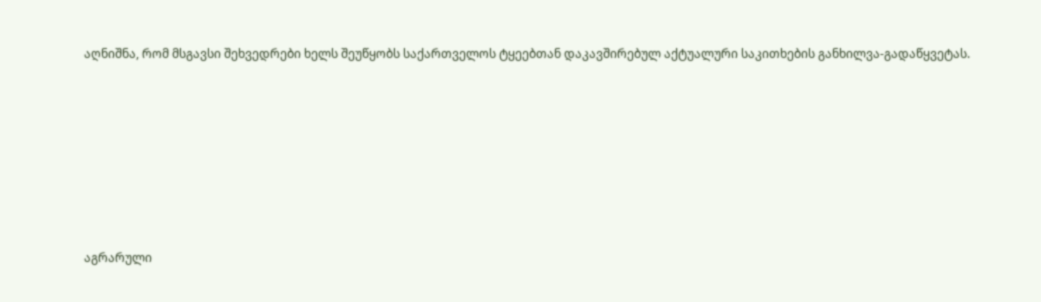აღნიშნა, რომ მსგავსი შეხვედრები ხელს შეუწყობს საქართველოს ტყეებთან დაკავშირებულ აქტუალური საკითხების განხილვა-გადაწყვეტას.







აგრარული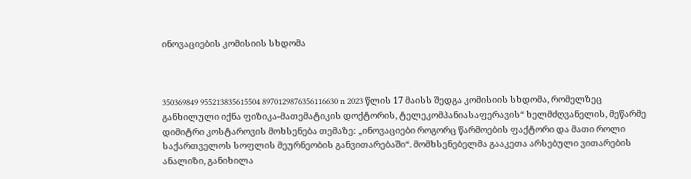ინოვაციების კომისიის სხდომა



350369849 955213835615504 8970129876356116630 n 2023 წლის 17 მაისს შედგა კომისიის სხდომა, რომელზეც განხილული იქნა ფიზიკა-მათემატიკის დოქტორის, ტელეკომპანიასაფერავის“ ხელმძღვანელის, მეწარმე დიმიტრი კოსტაროვის მოხსენება თემაზე: „ინოვაციები როგორც წარმოების ფაქტორი და მათი როლი საქართველოს სოფლის მეურნეობის განვითარებაში“. მომხსენებელმა გააკეთა არსებული ვითარების ანალიზი, განიხილა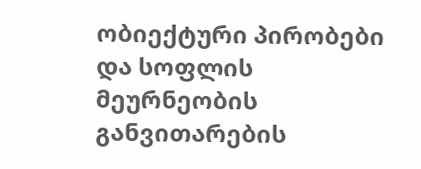ობიექტური პირობები და სოფლის მეურნეობის განვითარების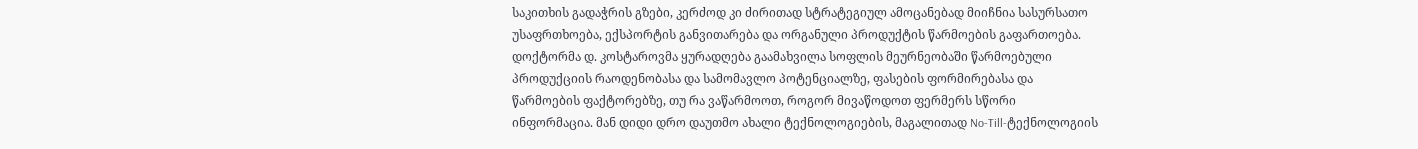საკითხის გადაჭრის გზები, კერძოდ კი ძირითად სტრატეგიულ ამოცანებად მიიჩნია სასურსათო უსაფრთხოება, ექსპორტის განვითარება და ორგანული პროდუქტის წარმოების გაფართოება. დოქტორმა დ. კოსტაროვმა ყურადღება გაამახვილა სოფლის მეურნეობაში წარმოებული პროდუქციის რაოდენობასა და სამომავლო პოტენციალზე, ფასების ფორმირებასა და წარმოების ფაქტორებზე, თუ რა ვაწარმოოთ, როგორ მივაწოდოთ ფერმერს სწორი ინფორმაცია. მან დიდი დრო დაუთმო ახალი ტექნოლოგიების, მაგალითად No-Till-ტექნოლოგიის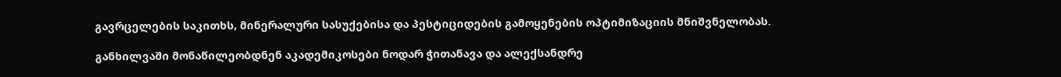გავრცელების საკითხს, მინერალური სასუქებისა და პესტიციდების გამოყენების ოპტიმიზაციის მნიშვნელობას.

განხილვაში მონაწილეობდნენ აკადემიკოსები ნოდარ ჭითანავა და ალექსანდრე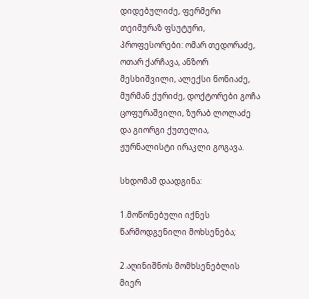დიდებულიძე, ფერმერი თეიმურაზ ფსუტური, პროფესორები: ომარ თედორაძე, ოთარ ქარჩავა, ანზორ მესხიშვილი, ალექსი ნონიაძე, მურმან ქურიძე, დოქტორები გოჩა ცოფურაშვილი, ზურაბ ლოლაძე და გიორგი ქუთელია, ჟურნალისტი ირაკლი გოგავა.

სხდომამ დაადგინა:

1.მოწონებული იქნეს წარმოდგენილი მოხსენება;

2.აღინიშნოს მომხსენებლის მიერ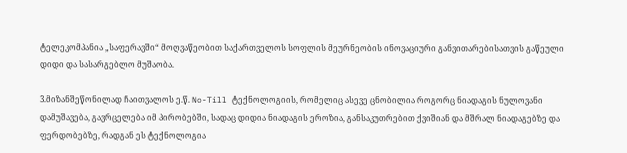ტელეკომპანია „საფერავში“ მოღვაწეობით საქართველოს სოფლის მეურნეობის ინოვაციური განვითარებისათვის გაწეული დიდი და სასარგებლო მუშაობა.

3.მიზანშეწონილად ჩაითვალოს ე.წ. No-Till ტექნოლოგიის, რომელიც ასევე ცნობილია როგორც ნიადაგის ნულოვანი დამუშავება, გავრცელება იმ პირობებში, სადაც დიდია ნიადაგის ეროზია, განსაკუთრებით ქვიშიან და მშრალ ნიადაგებზე და ფერდობებზე, რადგან ეს ტექნოლოგია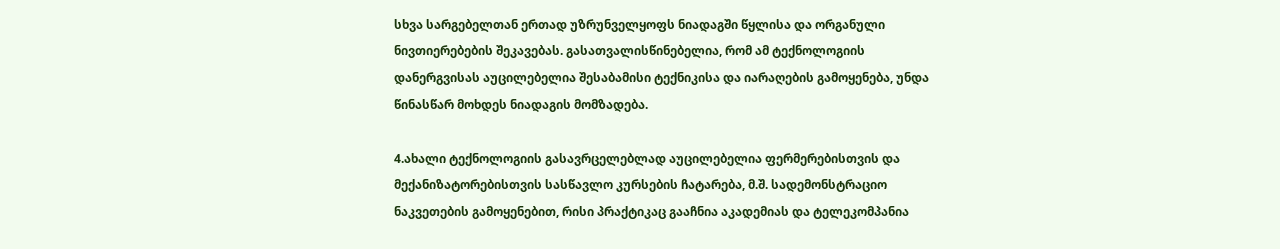სხვა სარგებელთან ერთად უზრუნველყოფს ნიადაგში წყლისა და ორგანული ნივთიერებების შეკავებას. გასათვალისწინებელია, რომ ამ ტექნოლოგიის დანერგვისას აუცილებელია შესაბამისი ტექნიკისა და იარაღების გამოყენება, უნდა წინასწარ მოხდეს ნიადაგის მომზადება.

4.ახალი ტექნოლოგიის გასავრცელებლად აუცილებელია ფერმერებისთვის და მექანიზატორებისთვის სასწავლო კურსების ჩატარება, მ.შ. სადემონსტრაციო ნაკვეთების გამოყენებით, რისი პრაქტიკაც გააჩნია აკადემიას და ტელეკომპანია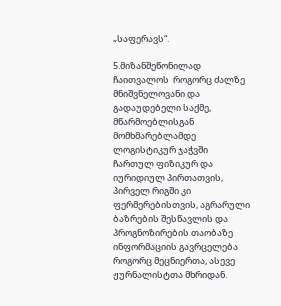„საფერავს“.

5.მიზანშეწონილად ჩაითვალოს  როგორც ძალზე მნიშვნელოვანი და გადაუდებელი საქმე, მწარმოებლისგან მომხმარებლამდე ლოგისტიკურ ჯაჭვში ჩართულ ფიზიკურ და იურიდიულ პირთათვის, პირველ რიგში კი ფერმერებისთვის, აგრარული ბაზრების შესწავლის და პროგნოზირების თაობაზე ინფორმაციის გავრცელება როგორც მეცნიერთა, ასევე ჟურნალისტთა მხრიდან.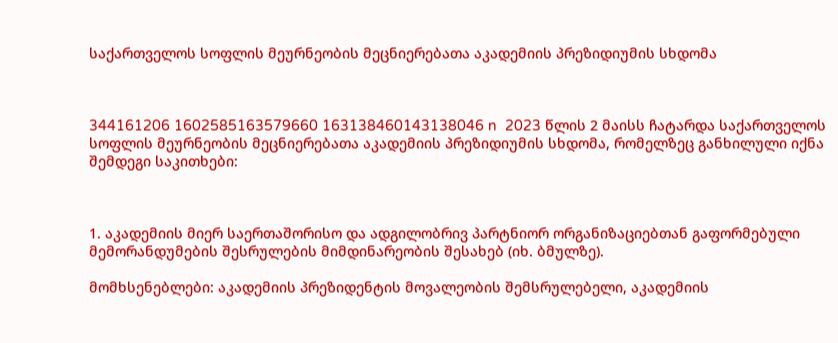საქართველოს სოფლის მეურნეობის მეცნიერებათა აკადემიის პრეზიდიუმის სხდომა



344161206 1602585163579660 163138460143138046 n  2023 წლის 2 მაისს ჩატარდა საქართველოს სოფლის მეურნეობის მეცნიერებათა აკადემიის პრეზიდიუმის სხდომა, რომელზეც განხილული იქნა შემდეგი საკითხები:



1. აკადემიის მიერ საერთაშორისო და ადგილობრივ პარტნიორ ორგანიზაციებთან გაფორმებული მემორანდუმების შესრულების მიმდინარეობის შესახებ (იხ. ბმულზე).

მომხსენებლები: აკადემიის პრეზიდენტის მოვალეობის შემსრულებელი, აკადემიის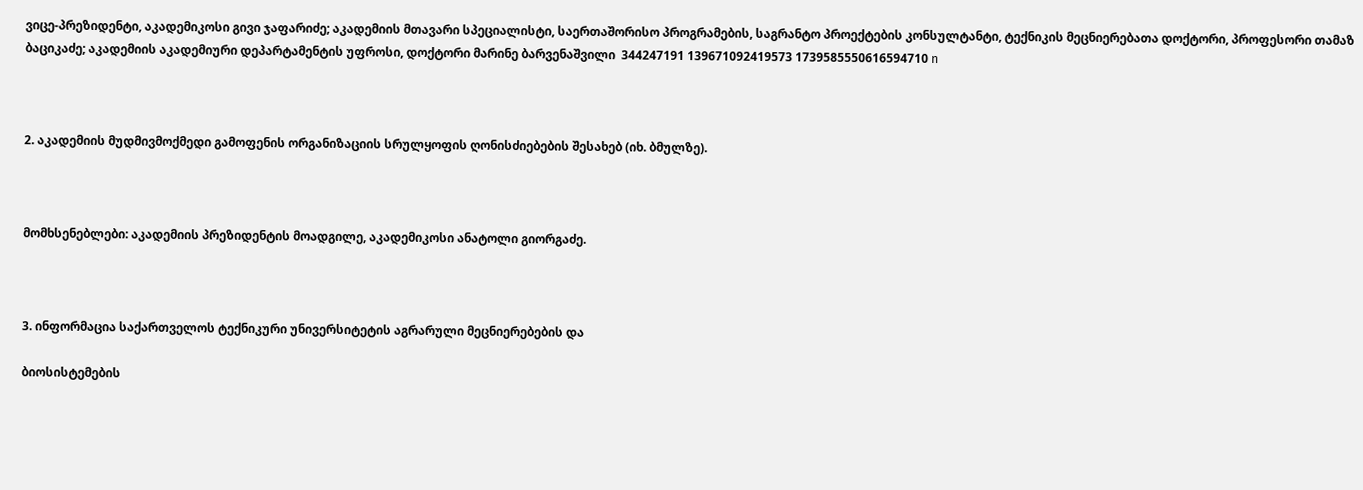ვიცე-პრეზიდენტი, აკადემიკოსი გივი ჯაფარიძე; აკადემიის მთავარი სპეციალისტი, საერთაშორისო პროგრამების, საგრანტო პროექტების კონსულტანტი, ტექნიკის მეცნიერებათა დოქტორი, პროფესორი თამაზ ბაციკაძე; აკადემიის აკადემიური დეპარტამენტის უფროსი, დოქტორი მარინე ბარვენაშვილი  344247191 139671092419573 1739585550616594710 n



2. აკადემიის მუდმივმოქმედი გამოფენის ორგანიზაციის სრულყოფის ღონისძიებების შესახებ (იხ. ბმულზე).



მომხსენებლები: აკადემიის პრეზიდენტის მოადგილე, აკადემიკოსი ანატოლი გიორგაძე.



3. ინფორმაცია საქართველოს ტექნიკური უნივერსიტეტის აგრარული მეცნიერებების და

ბიოსისტემების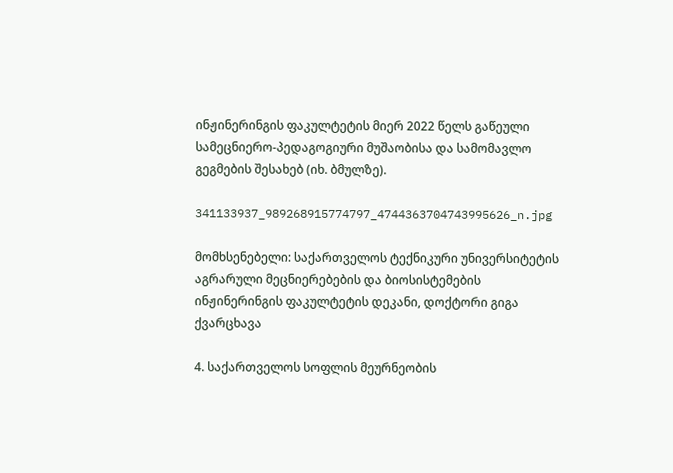ინჟინერინგის ფაკულტეტის მიერ 2022 წელს გაწეული სამეცნიერო-პედაგოგიური მუშაობისა და სამომავლო გეგმების შესახებ (იხ. ბმულზე).

341133937_989268915774797_4744363704743995626_n.jpg

მომხსენებელი: საქართველოს ტექნიკური უნივერსიტეტის აგრარული მეცნიერებების და ბიოსისტემების ინჟინერინგის ფაკულტეტის დეკანი, დოქტორი გიგა ქვარცხავა

4. საქართველოს სოფლის მეურნეობის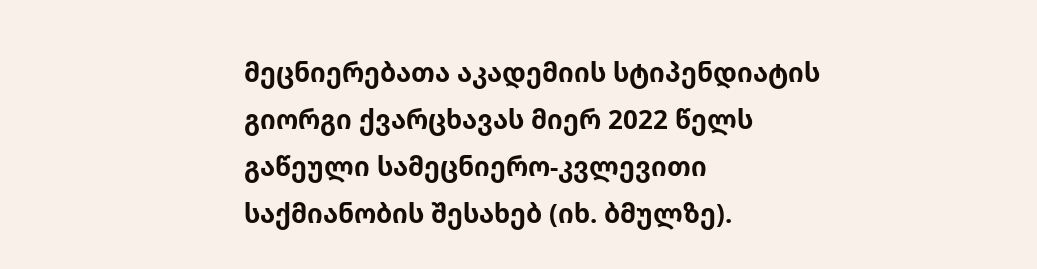მეცნიერებათა აკადემიის სტიპენდიატის გიორგი ქვარცხავას მიერ 2022 წელს გაწეული სამეცნიერო-კვლევითი საქმიანობის შესახებ (იხ. ბმულზე).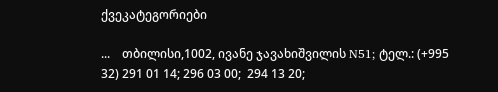ქვეკატეგორიები

...    თბილისი,1002, ივანე ჯავახიშვილის N51; ტელ.: (+995 32) 291 01 14; 296 03 00;  294 13 20;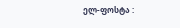ელ-ფოსტა :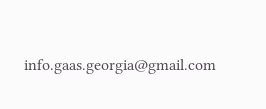info.gaas.georgia@gmail.com